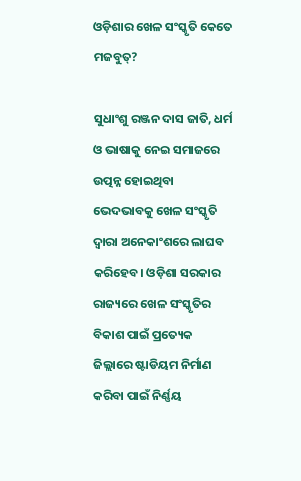ଓଡ଼ିଶାର ଖେଳ ସଂସ୍କୃତି କେତେ ମଜବୁତ୍‌?

ସୁଧାଂଶୁ ରଞ୍ଜନ ଦାସ ଜାତି, ଧର୍ମ ଓ ଭାଷାକୁ ନେଇ ସମାଜରେ ଉତ୍ପନ୍ନ ହୋଇଥିବା ଭେଦଭାବକୁ ଖେଳ ସଂସ୍କୃତି ଦ୍ୱାରା ଅନେକାଂଶରେ ଲାଘବ କରିହେବ। ଓଡ଼ିଶା ସରକାର ରାଜ୍ୟରେ ଖେଳ ସଂସ୍କୃତିର ବିକାଶ ପାଇଁ ପ୍ରତ୍ୟେକ ଜିଲ୍ଲାରେ ଷ୍ଟାଡିୟମ ନିର୍ମାଣ କରିବା ପାଇଁ ନିର୍ଣ୍ଣୟ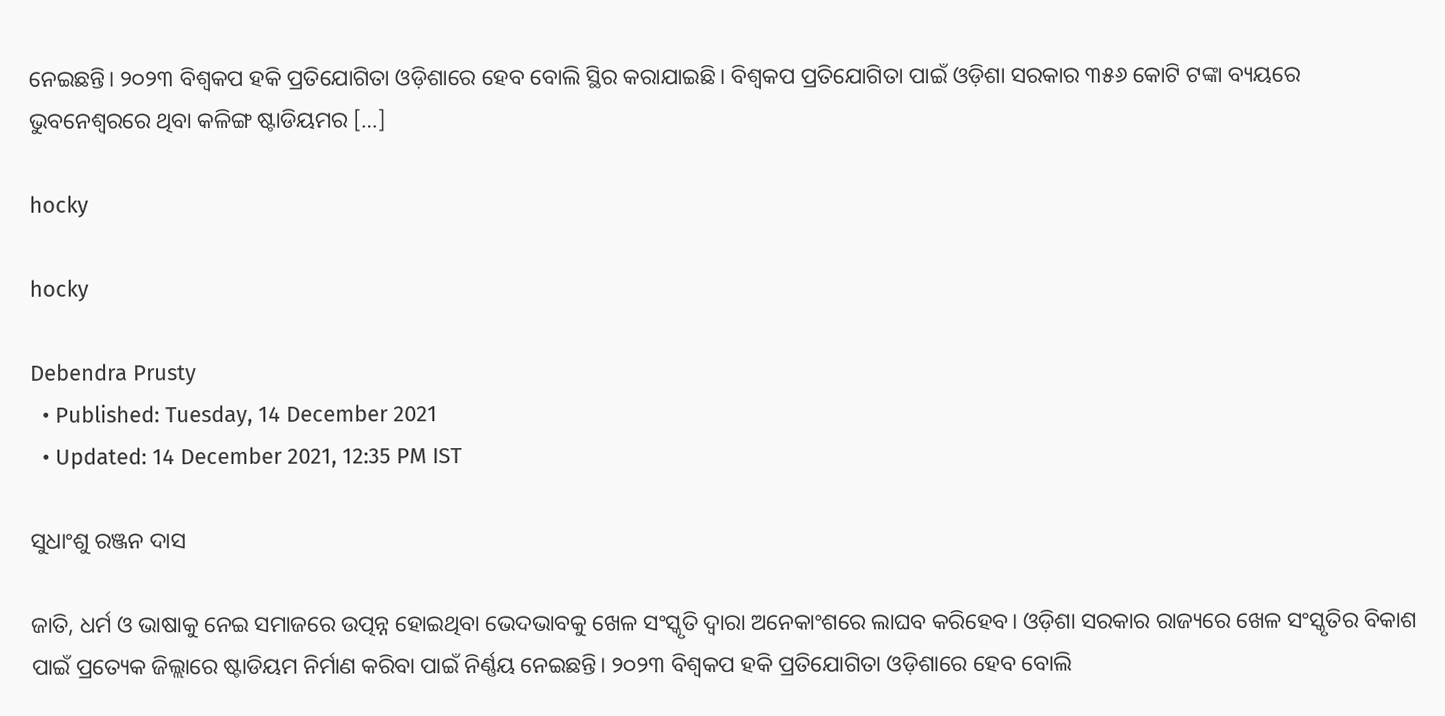ନେଇଛନ୍ତି। ୨୦୨୩ ବିଶ୍ୱକପ ହକି ପ୍ରତିଯୋଗିତା ଓଡ଼ିଶାରେ ହେବ ବୋଲି ସ୍ଥିର କରାଯାଇଛି। ବିଶ୍ୱକପ ପ୍ରତିଯୋଗିତା ପାଇଁ ଓଡ଼ିଶା ସରକାର ୩୫୬ କୋଟି ଟଙ୍କା ବ୍ୟୟରେ ଭୁବନେଶ୍ୱରରେ ଥିବା କଳିଙ୍ଗ ଷ୍ଟାଡିୟମର […]

hocky

hocky

Debendra Prusty
  • Published: Tuesday, 14 December 2021
  • Updated: 14 December 2021, 12:35 PM IST

ସୁଧାଂଶୁ ରଞ୍ଜନ ଦାସ

ଜାତି, ଧର୍ମ ଓ ଭାଷାକୁ ନେଇ ସମାଜରେ ଉତ୍ପନ୍ନ ହୋଇଥିବା ଭେଦଭାବକୁ ଖେଳ ସଂସ୍କୃତି ଦ୍ୱାରା ଅନେକାଂଶରେ ଲାଘବ କରିହେବ। ଓଡ଼ିଶା ସରକାର ରାଜ୍ୟରେ ଖେଳ ସଂସ୍କୃତିର ବିକାଶ ପାଇଁ ପ୍ରତ୍ୟେକ ଜିଲ୍ଲାରେ ଷ୍ଟାଡିୟମ ନିର୍ମାଣ କରିବା ପାଇଁ ନିର୍ଣ୍ଣୟ ନେଇଛନ୍ତି। ୨୦୨୩ ବିଶ୍ୱକପ ହକି ପ୍ରତିଯୋଗିତା ଓଡ଼ିଶାରେ ହେବ ବୋଲି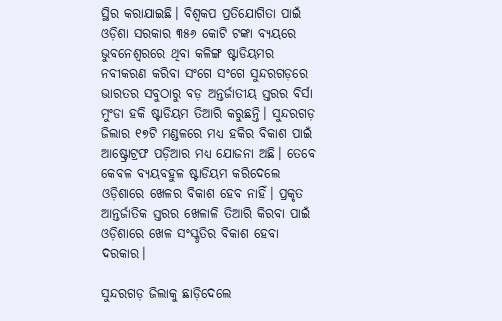ସ୍ଥିର କରାଯାଇଛି। ବିଶ୍ୱକପ ପ୍ରତିଯୋଗିତା ପାଇଁ ଓଡ଼ିଶା ସରକାର ୩୫୬ କୋଟି ଟଙ୍କା ବ୍ୟୟରେ ଭୁବନେଶ୍ୱରରେ ଥିବା କଳିଙ୍ଗ ଷ୍ଟାଡିୟମର  ନବୀକରଣ କରିବା ସଂଗେ ସଂଗେ ସୁନ୍ଦରଗଡ଼ରେ ଭାରତର ସବୁଠାରୁ ବଡ଼ ଅନ୍ତର୍ଜାତୀୟ ସ୍ତରର ବିର୍ସା ମୁଂଡା ହକି ଷ୍ଟାଡିୟମ ତିଆରି କରୁଛନ୍ତି। ସୁନ୍ଦରଗଡ଼ ଜିଲାର ୧୭ଟି ମଣ୍ଡଳରେ ମଧ୍ୟ ହକିର ବିକାଶ ପାଇଁ ଆଷ୍ଟ୍ରୋଟ୍ରଫ ପଡ଼ିଆର ମଧ୍ୟ ଯୋଜନା ଅଛି। ତେବେ କେବଳ ବ୍ୟୟବହୁଳ ଷ୍ଟାଡିୟମ କରିଦେଲେ ଓଡ଼ିଶାରେ ଖେଳର ବିକାଶ ହେବ ନାହିଁ। ପ୍ରକୃତ ଆନ୍ତର୍ଜାତିକ ସ୍ତରର ଖେଳାଳି ତିଆରି କିରବା ପାଇଁ ଓଡ଼ିଶାରେ ଖେଳ ସଂସ୍କୃତିର ବିକାଶ ହେବା ଦରକାର।

ସୁନ୍ଦରଗଡ଼ ଜିଲାକୁ ଛାଡ଼ିଦେଲେ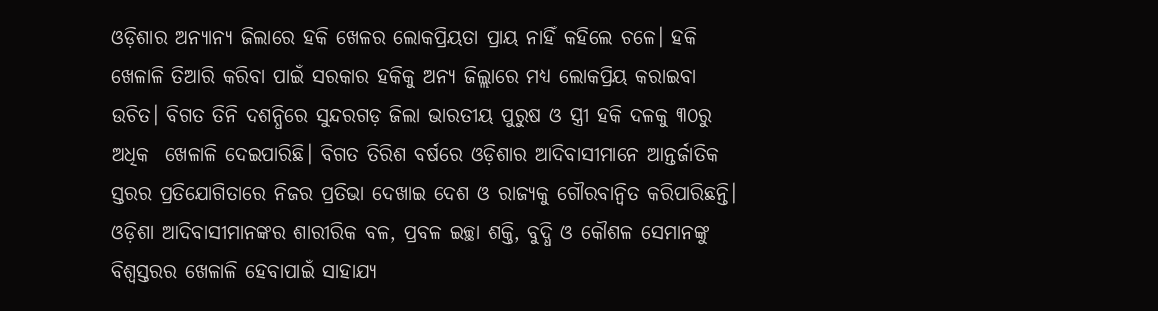ଓଡ଼ିଶାର ଅନ୍ୟାନ୍ୟ ଜିଲାରେ ହକି ଖେଳର ଲୋକପ୍ରିୟତା ପ୍ରାୟ ନାହିଁ କହିଲେ ଚଳେ। ହକି ଖେଳାଳି ତିଆରି କରିବା ପାଇଁ ସରକାର ହକିକୁ ଅନ୍ୟ ଜିଲ୍ଲାରେ ମଧ୍ୟ ଲୋକପ୍ରିୟ କରାଇବା ଉଚିତ। ବିଗତ ତିନି ଦଶନ୍ଧିରେ ସୁନ୍ଦରଗଡ଼ ଜିଲା ଭାରତୀୟ ପୁରୁଷ ଓ ସ୍ତ୍ରୀ ହକି ଦଳକୁ ୩୦ରୁ ଅଧିକ  ଖେଳାଳି ଦେଇପାରିଛି। ବିଗତ ତିରିଶ ବର୍ଷରେ ଓଡ଼ିଶାର ଆଦିବାସୀମାନେ ଆନ୍ତର୍ଜାତିକ ସ୍ତରର ପ୍ରତିଯୋଗିତାରେ ନିଜର ପ୍ରତିଭା ଦେଖାଇ ଦେଶ ଓ ରାଜ୍ୟକୁ ଗୌରବାନ୍ୱିତ କରିପାରିଛନ୍ତି। ଓଡ଼ିଶା ଆଦିବାସୀମାନଙ୍କର ଶାରୀରିକ ବଳ, ପ୍ରବଳ ଇଚ୍ଛା ଶକ୍ତି, ବୁଦ୍ଧି ଓ କୌଶଳ ସେମାନଙ୍କୁ ବିଶ୍ୱସ୍ତରର ଖେଳାଳି ହେବାପାଇଁ ସାହାଯ୍ୟ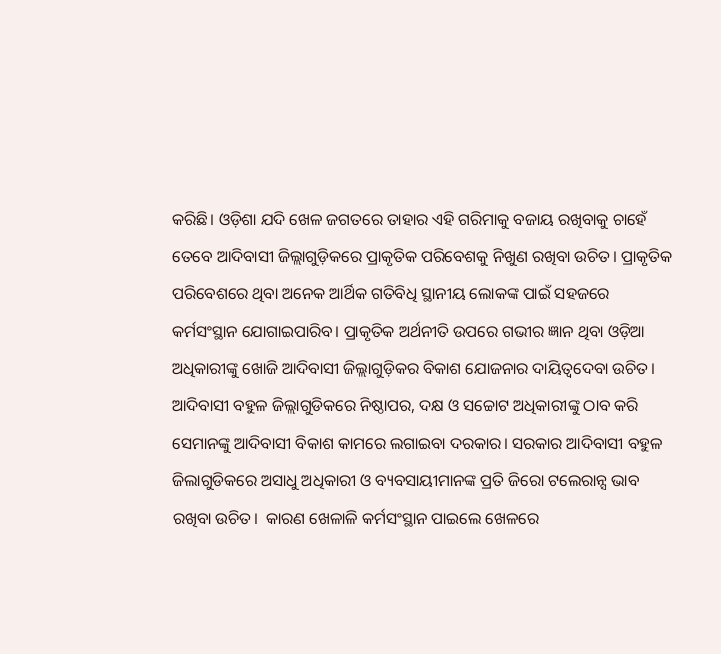କରିଛି। ଓଡ଼ିଶା ଯଦି ଖେଳ ଜଗତରେ ତାହାର ଏହି ଗରିମାକୁ ବଜାୟ ରଖିବାକୁ ଚାହେଁ ତେବେ ଆଦିବାସୀ ଜିଲ୍ଲାଗୁଡ଼ିକରେ ପ୍ରାକୃତିକ ପରିବେଶକୁ ନିଖୁଣ ରଖିବା ଉଚିତ। ପ୍ରାକୃତିକ ପରିବେଶରେ ଥିବା ଅନେକ ଆର୍ଥିକ ଗତିବିଧି ସ୍ଥାନୀୟ ଲୋକଙ୍କ ପାଇଁ ସହଜରେ କର୍ମସଂସ୍ଥାନ ଯୋଗାଇପାରିବ। ପ୍ରାକୃତିକ ଅର୍ଥନୀତି ଉପରେ ଗଭୀର ଜ୍ଞାନ ଥିବା ଓଡ଼ିଆ ଅଧିକାରୀଙ୍କୁ ଖୋଜି ଆଦିବାସୀ ଜିଲ୍ଲାଗୁଡ଼ିକର ବିକାଶ ଯୋଜନାର ଦାୟିତ୍ୱଦେବା ଉଚିତ। ଆଦିବାସୀ ବହୁଳ ଜିଲ୍ଲାଗୁଡିକରେ ନିଷ୍ଠାପର, ଦକ୍ଷ ଓ ସଚ୍ଚୋଟ ଅଧିକାରୀଙ୍କୁ ଠାବ କରି ସେମାନଙ୍କୁ ଆଦିବାସୀ ବିକାଶ କାମରେ ଲଗାଇବା ଦରକାର। ସରକାର ଆଦିବାସୀ ବହୁଳ ଜିଲାଗୁଡିକରେ ଅସାଧୁ ଅଧିକାରୀ ଓ ବ୍ୟବସାୟୀମାନଙ୍କ ପ୍ରତି ଜିରୋ ଟଲେରାନ୍ସ ଭାବ ରଖିବା ଉଚିତ।  କାରଣ ଖେଳାଳି କର୍ମସଂସ୍ଥାନ ପାଇଲେ ଖେଳରେ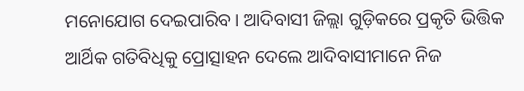ମନୋଯୋଗ ଦେଇପାରିବ। ଆଦିବାସୀ ଜିଲ୍ଲା ଗୁଡ଼ିକରେ ପ୍ରକୃତି ଭିତ୍ତିକ ଆର୍ଥିକ ଗତିବିଧିକୁ ପ୍ରୋତ୍ସାହନ ଦେଲେ ଆଦିବାସୀମାନେ ନିଜ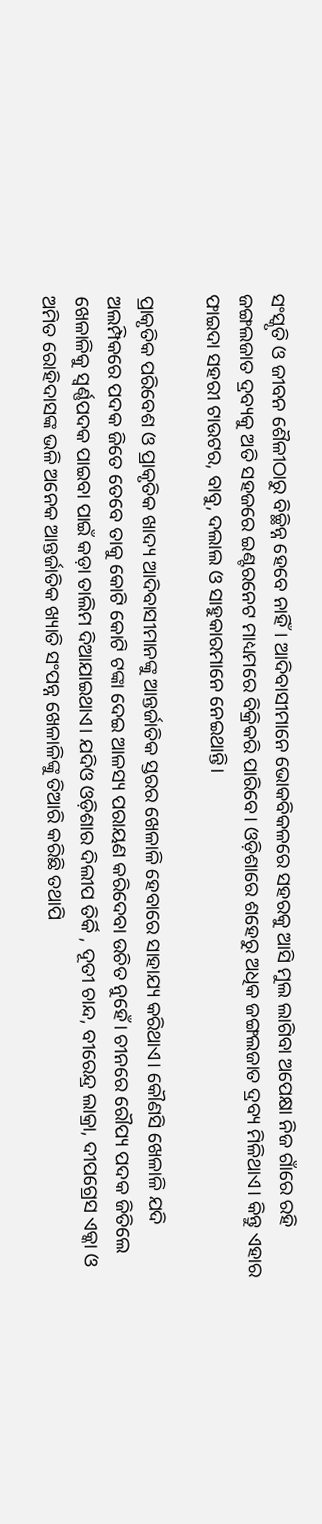ସଂସ୍କୃତି ଓ ଜୀବନ ଶୈଳୀଠାରୁ ବିଚ୍ଛିନ୍ନ ହେବେ ନାହିଁ। ଆଦିବାସୀମାନେ ଭୋକବିକଳରେ ସହରକୁ ଆସି ମୁଲ ଲାଗିବା ଅପେକ୍ଷା ନିଜ ଗାଁରେ ରହି ଜଙ୍ଗଲଜାତ ଦ୍ରବ୍ୟକୁ ଅତି ସହଜରେ ଇଣ୍ଟରନେଟ ମାଧ୍ୟମରେ ବିକ୍ରିକରି ପାରିବେ। ଓଡ଼ିଶାରେ ଶହେରୁ ଅଧିକ ଜଙ୍ଗଲଜାତ ଦ୍ରବ୍ୟ ମିଳିଥାଏ। କିନ୍ତୁ ଏହାର ଫାଇଦା ସହରୀ ଟାଉଟର, ବାବୁ, ଦଲାଲ ଓ ସାହୁକାରମାନେ ନେଇଥାନ୍ତି।

ପ୍ରାକୃତିକ ପରିବେଶ ଓ ପ୍ରାକୃତିକ ଖାଦ୍ୟ ଆଦିବାସୀମାନଙ୍କୁ ଆନ୍ତର୍ଜାତିକ ସ୍ତରର ଖେଳାଳି ହେବାରେ ସାହାଯ୍ୟ କରିଥାଏ। କୌଣସି ଖେଳାଳି ଯଦି ଅଲମ୍ପିକରେ ପଦକ ଜିତେ ତେବେ ତାକୁ କୋଟି କୋଟି ଟଙ୍କା ଦେଇ ଆଳସ୍ୟ ପରାୟଣ କରିଦେବା ଉଚିତ ନୁହେଁ। ଚୀନରେ ରୌପ୍ୟ ପଦକ ଜିତିଲେ ଖେଳାଳିକୁ ସ୍ଵର୍ଣ୍ଣପଦକ ପାଇବା ପାଇଁ କଡ଼ା ତାଲିମ ଦିଆଯାଇଥାଏ। ଯଦିଓ ଓଡ଼ିଶାର ଦିଲୀପ ତିର୍କି , ଦୂତୀ ଚାନ୍ଦ, ବୀରେନ୍ଦ୍ର ଲାକ୍ରା, ଦୀପଗ୍ରେସ ଏକ୍କା ଓ ଅମିତ ରୋହିଦାସଙ୍କ ଭଳି ଅନେକ ଆନ୍ତର୍ଜାତିକ ଖ୍ୟାତି ସଂପନ୍ନ ଖେଳାଳିଙ୍କୁ ତିଆରି କରିଛି ତଥାପି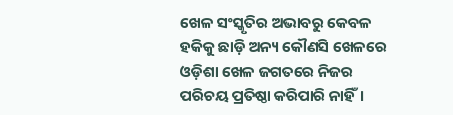ଖେଳ ସଂସ୍କୃତିର ଅଭାବରୁ କେବଳ ହକିକୁ ଛାଡ଼ି ଅନ୍ୟ କୌଣସି ଖେଳରେ ଓଡ଼ିଶା ଖେଳ ଜଗତରେ ନିଜର ପରିଚୟ ପ୍ରତିଷ୍ଠା କରିପାରି ନାହିଁ।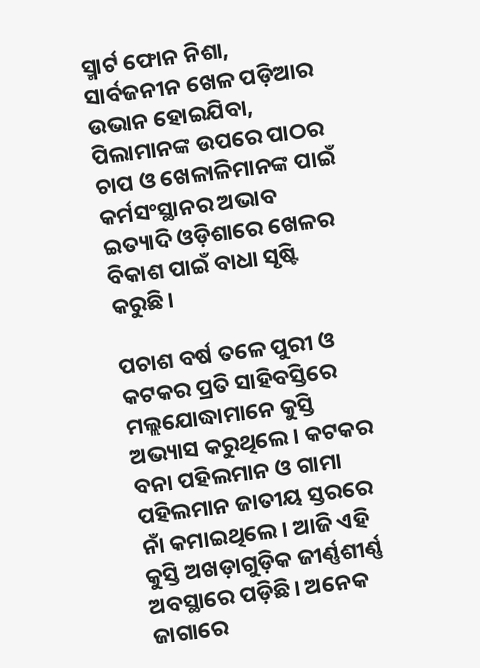ସ୍ମାର୍ଟ ଫୋନ ନିଶା, ସାର୍ବଜନୀନ ଖେଳ ପଡ଼ିଆର ଉଭାନ ହୋଇଯିବା, ପିଲାମାନଙ୍କ ଉପରେ ପାଠର ଚାପ ଓ ଖେଳାଳିମାନଙ୍କ ପାଇଁ କର୍ମସଂସ୍ଥାନର ଅଭାବ ଇତ୍ୟାଦି ଓଡ଼ିଶାରେ ଖେଳର ବିକାଶ ପାଇଁ ବାଧା ସୃଷ୍ଟି କରୁଛି।

ପଚାଶ ବର୍ଷ ତଳେ ପୁରୀ ଓ କଟକର ପ୍ରତି ସାହିବସ୍ତିରେ ମଲ୍ଲଯୋଦ୍ଧାମାନେ କୁସ୍ତି ଅଭ୍ୟାସ କରୁଥିଲେ। କଟକର ବନା ପହିଲମାନ ଓ ଗାମା ପହିଲମାନ ଜାତୀୟ ସ୍ତରରେ ନାଁ କମାଇଥିଲେ। ଆଜି ଏହି କୁସ୍ତି ଅଖଡ଼ାଗୁଡ଼ିକ ଜୀର୍ଣ୍ଣଶୀର୍ଣ୍ଣ ଅବସ୍ଥାରେ ପଡ଼ିଛି। ଅନେକ ଜାଗାରେ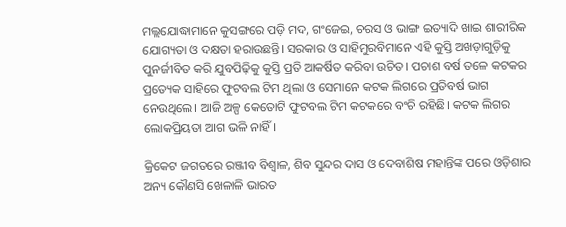ମଲ୍ଲଯୋଦ୍ଧାମାନେ କୁସଙ୍ଗରେ ପଡ଼ି ମଦ, ଗଂଜେଇ, ଚରସ ଓ ଭାଙ୍ଗ ଇତ୍ୟାଦି ଖାଇ ଶାରୀରିକ ଯୋଗ୍ୟତା ଓ ଦକ୍ଷତା ହରାଉଛନ୍ତି। ସରକାର ଓ ସାହିମୁରବିମାନେ ଏହି କୁସ୍ତି ଅଖଡ଼ାଗୁଡ଼ିକୁ ପୁନର୍ଜୀବିତ କରି ଯୁବପିଢ଼ିକୁ କୁସ୍ତି ପ୍ରତି ଆକର୍ଷିତ କରିବା ଉଚିତ। ପଚାଶ ବର୍ଷ ତଳେ କଟକର ପ୍ରତ୍ୟେକ ସାହିରେ ଫୁଟବଲ ଟିମ ଥିଲା ଓ ସେମାନେ କଟକ ଲିଗରେ ପ୍ରତିବର୍ଷ ଭାଗ ନେଉଥିଲେ। ଆଜି ଅଳ୍ପ କେତୋଟି ଫୁଟବଲ ଟିମ କଟକରେ ବଂଚି ରହିଛି। କଟକ ଲିଗର ଲୋକପ୍ରିୟତା ଆଗ ଭଳି ନାହିଁ।

କ୍ରିକେଟ ଜଗତରେ ରଞ୍ଜୀବ ବିଶ୍ୱାଳ, ଶିବ ସୁନ୍ଦର ଦାସ ଓ ଦେବାଶିଷ ମହାନ୍ତିଙ୍କ ପରେ ଓଡ଼ିଶାର ଅନ୍ୟ କୌଣସି ଖେଳାଳି ଭାରତ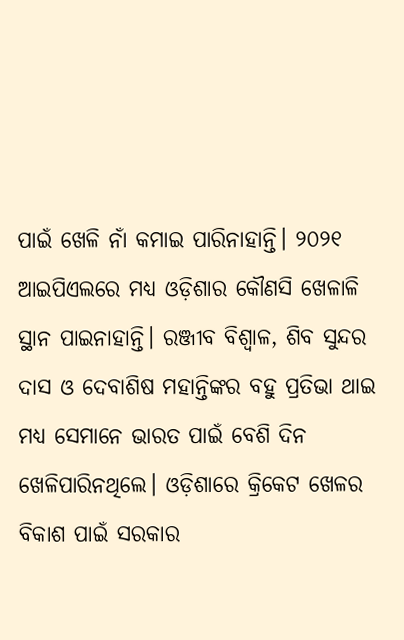ପାଇଁ ଖେଳି ନାଁ କମାଇ ପାରିନାହାନ୍ତି। ୨୦୨୧ ଆଇପିଏଲରେ ମଧ୍ୟ ଓଡ଼ିଶାର କୌଣସି ଖେଳାଳି ସ୍ଥାନ ପାଇନାହାନ୍ତି। ରଞ୍ଜୀବ ବିଶ୍ୱାଳ, ଶିବ ସୁନ୍ଦର ଦାସ ଓ ଦେବାଶିଷ ମହାନ୍ତିଙ୍କର ବହୁ ପ୍ରତିଭା ଥାଇ ମଧ୍ୟ ସେମାନେ ଭାରତ ପାଇଁ ବେଶି ଦିନ ଖେଳିପାରିନଥିଲେ। ଓଡ଼ିଶାରେ କ୍ରିକେଟ ଖେଳର ବିକାଶ ପାଇଁ ସରକାର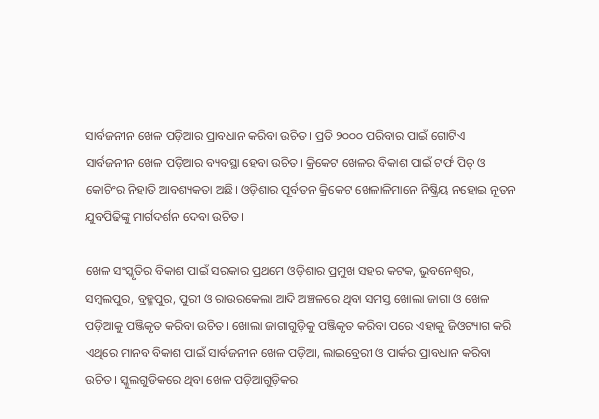ସାର୍ବଜନୀନ ଖେଳ ପଡ଼ିଆର ପ୍ରାବଧାନ କରିବା ଉଚିତ। ପ୍ରତି ୨୦୦୦ ପରିବାର ପାଇଁ ଗୋଟିଏ ସାର୍ବଜନୀନ ଖେଳ ପଡ଼ିଆର ବ୍ୟବସ୍ଥା ହେବା ଉଚିତ। କ୍ରିକେଟ ଖେଳର ବିକାଶ ପାଇଁ ଟର୍ଫ ପିଚ୍‌ ଓ କୋଚିଂର ନିହାତି ଆବଶ୍ୟକତା ଅଛି। ଓଡ଼ିଶାର ପୂର୍ବତନ କ୍ରିକେଟ ଖେଳାଳିମାନେ ନିଷ୍କ୍ରିୟ ନହୋଇ ନୂତନ ଯୁବପିଢିଙ୍କୁ ମାର୍ଗଦର୍ଶନ ଦେବା ଉଚିତ।

ଖେଳ ସଂସ୍କୃତିର ବିକାଶ ପାଇଁ ସରକାର ପ୍ରଥମେ ଓଡ଼ିଶାର ପ୍ରମୁଖ ସହର କଟକ, ଭୁବନେଶ୍ୱର, ସମ୍ବଲପୁର, ବ୍ରହ୍ମପୁର, ପୁରୀ ଓ ରାଉରକେଲା ଆଦି ଅଞ୍ଚଳରେ ଥିବା ସମସ୍ତ ଖୋଲା ଜାଗା ଓ ଖେଳ ପଡ଼ିଆକୁ ପଞ୍ଜିକୃତ କରିବା ଉଚିତ। ଖୋଲା ଜାଗାଗୁଡ଼ିକୁ ପଞ୍ଜିକୃତ କରିବା ପରେ ଏହାକୁ ଜିଓଟ୍ୟାଗ କରି ଏଥିରେ ମାନବ ବିକାଶ ପାଇଁ ସାର୍ବଜନୀନ ଖେଳ ପଡ଼ିଆ, ଲାଇବ୍ରେରୀ ଓ ପାର୍କର ପ୍ରାବଧାନ କରିବା ଉଚିତ। ସ୍କୁଲଗୁଡିକରେ ଥିବା ଖେଳ ପଡ଼ିଆଗୁଡ଼ିକର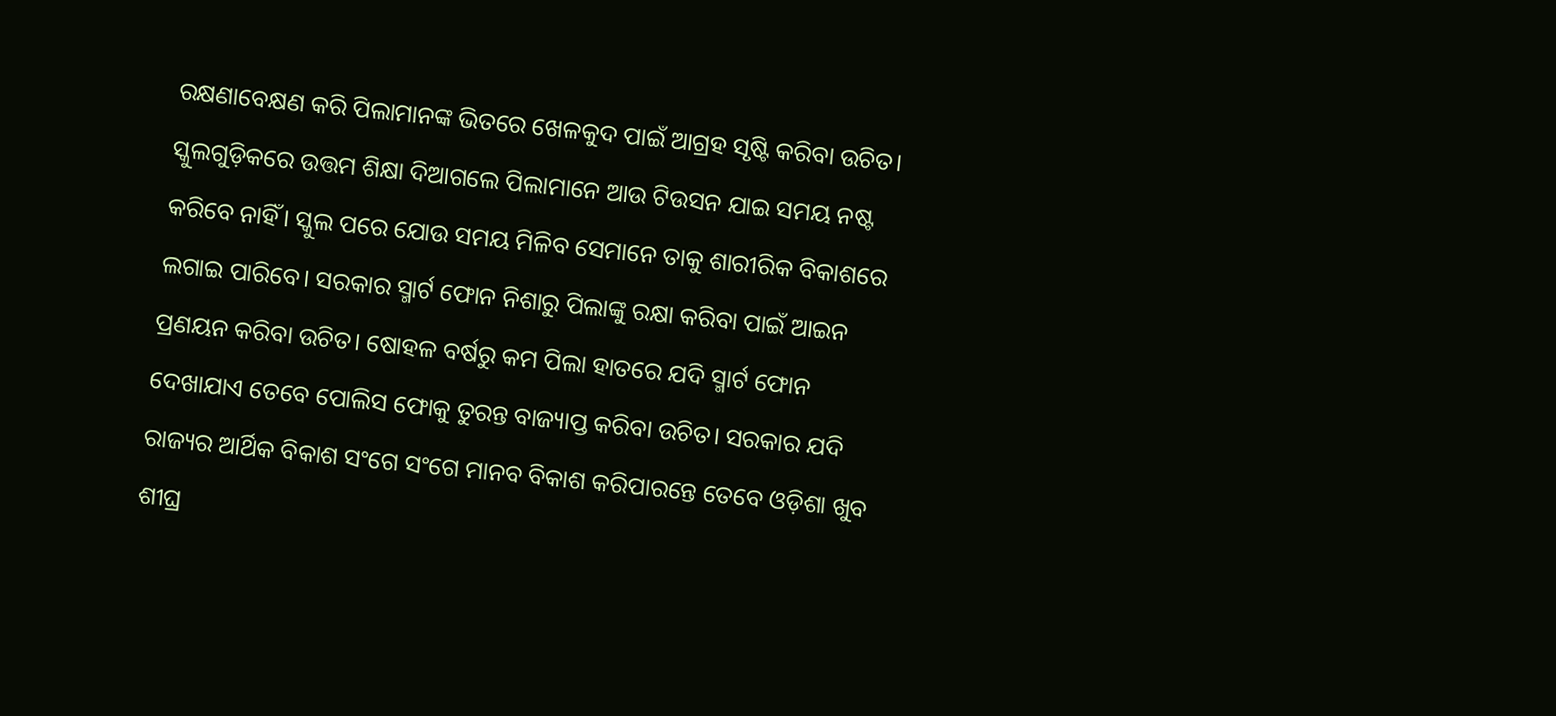ରକ୍ଷଣାବେକ୍ଷଣ କରି ପିଲାମାନଙ୍କ ଭିତରେ ଖେଳକୁଦ ପାଇଁ ଆଗ୍ରହ ସୃଷ୍ଟି କରିବା ଉଚିତ। ସ୍କୁଲଗୁଡ଼ିକରେ ଉତ୍ତମ ଶିକ୍ଷା ଦିଆଗଲେ ପିଲାମାନେ ଆଉ ଟିଉସନ ଯାଇ ସମୟ ନଷ୍ଟ କରିବେ ନାହିଁ। ସ୍କୁଲ ପରେ ଯୋଉ ସମୟ ମିଳିବ ସେମାନେ ତାକୁ ଶାରୀରିକ ବିକାଶରେ ଲଗାଇ ପାରିବେ। ସରକାର ସ୍ମାର୍ଟ ଫୋନ ନିଶାରୁ ପିଲାଙ୍କୁ ରକ୍ଷା କରିବା ପାଇଁ ଆଇନ ପ୍ରଣୟନ କରିବା ଉଚିତ। ଷୋହଳ ବର୍ଷରୁ କମ ପିଲା ହାତରେ ଯଦି ସ୍ମାର୍ଟ ଫୋନ ଦେଖାଯାଏ ତେବେ ପୋଲିସ ଫୋକୁ ତୁରନ୍ତ ବାଜ୍ୟାପ୍ତ କରିବା ଉଚିତ। ସରକାର ଯଦି ରାଜ୍ୟର ଆର୍ଥିକ ବିକାଶ ସଂଗେ ସଂଗେ ମାନବ ବିକାଶ କରିପାରନ୍ତେ ତେବେ ଓଡ଼ିଶା ଖୁବ ଶୀଘ୍ର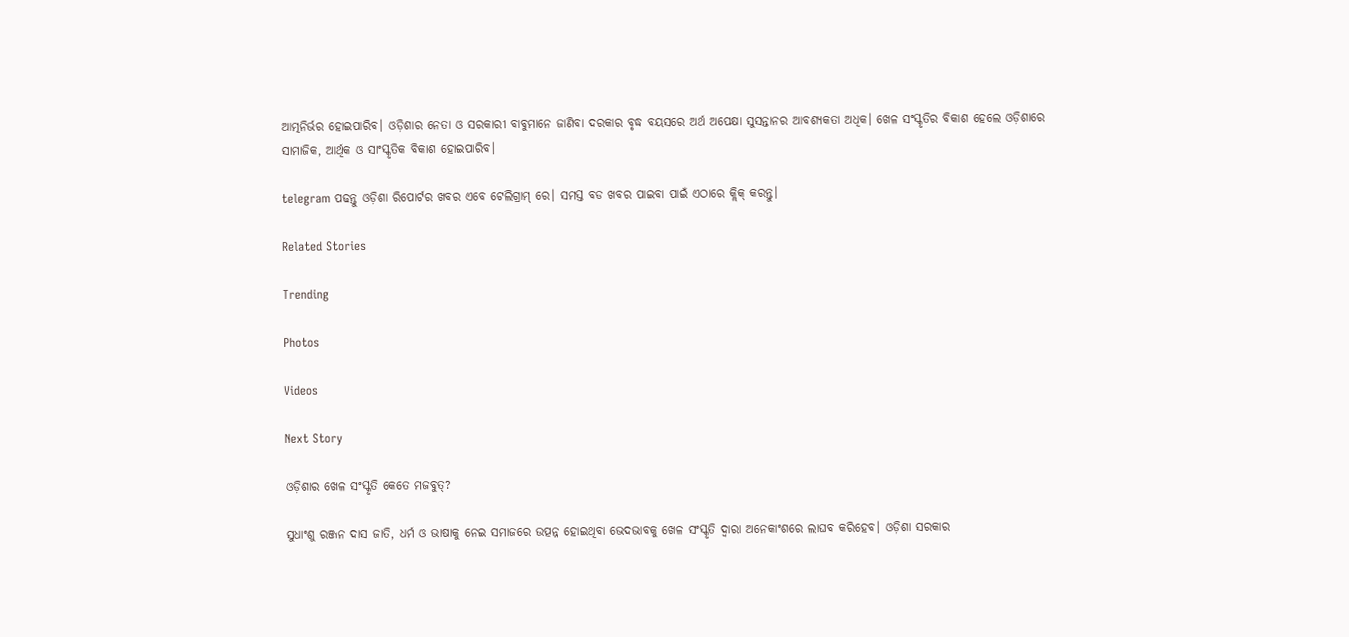ଆତ୍ମନିର୍ଭର ହୋଇପାରିବ। ଓଡ଼ିଶାର ନେତା ଓ ସରକାରୀ ବାବୁମାନେ ଜାଣିବା ଦରକାର ବୃଦ୍ଧ ବୟସରେ ଅର୍ଥ ଅପେକ୍ଷା ସୁସନ୍ତାନର ଆବଶ୍ୟକତା ଅଧିକ। ଖେଳ ସଂସ୍କୃତିର ବିକାଶ ହେଲେ ଓଡ଼ିଶାରେ ସାମାଜିକ, ଆର୍ଥିକ ଓ ସାଂସ୍କୃତିକ ବିକାଶ ହୋଇପାରିବ।

telegram ପଢନ୍ତୁ ଓଡ଼ିଶା ରିପୋର୍ଟର ଖବର ଏବେ ଟେଲିଗ୍ରାମ୍ ରେ। ସମସ୍ତ ବଡ ଖବର ପାଇବା ପାଇଁ ଏଠାରେ କ୍ଲିକ୍ କରନ୍ତୁ।

Related Stories

Trending

Photos

Videos

Next Story

ଓଡ଼ିଶାର ଖେଳ ସଂସ୍କୃତି କେତେ ମଜବୁତ୍‌?

ସୁଧାଂଶୁ ରଞ୍ଜନ ଦାସ ଜାତି, ଧର୍ମ ଓ ଭାଷାକୁ ନେଇ ସମାଜରେ ଉତ୍ପନ୍ନ ହୋଇଥିବା ଭେଦଭାବକୁ ଖେଳ ସଂସ୍କୃତି ଦ୍ୱାରା ଅନେକାଂଶରେ ଲାଘବ କରିହେବ। ଓଡ଼ିଶା ସରକାର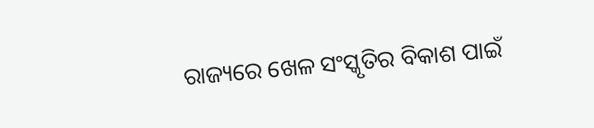ରାଜ୍ୟରେ ଖେଳ ସଂସ୍କୃତିର ବିକାଶ ପାଇଁ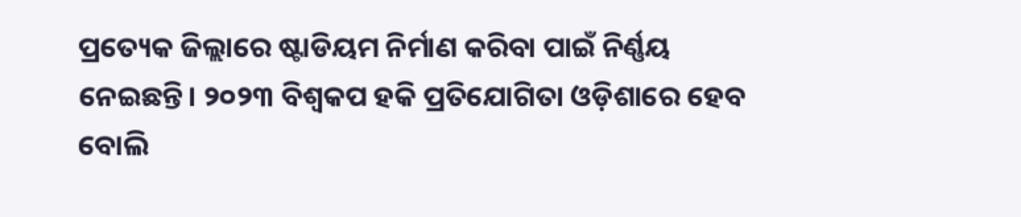ପ୍ରତ୍ୟେକ ଜିଲ୍ଲାରେ ଷ୍ଟାଡିୟମ ନିର୍ମାଣ କରିବା ପାଇଁ ନିର୍ଣ୍ଣୟ ନେଇଛନ୍ତି। ୨୦୨୩ ବିଶ୍ୱକପ ହକି ପ୍ରତିଯୋଗିତା ଓଡ଼ିଶାରେ ହେବ ବୋଲି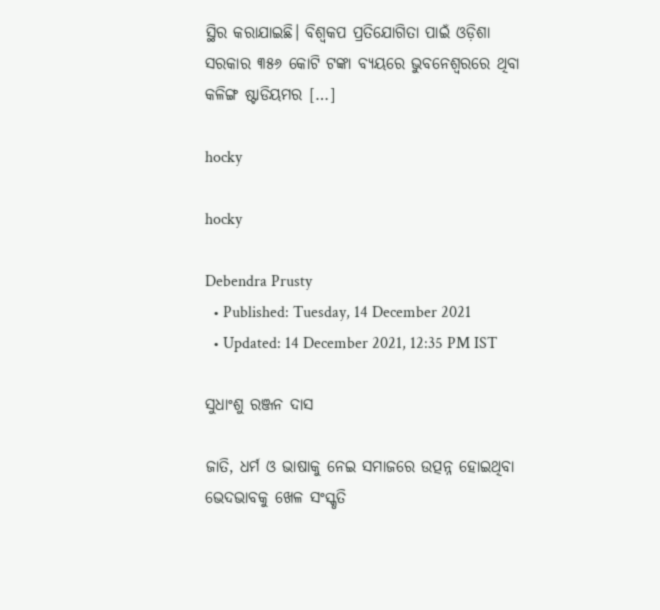ସ୍ଥିର କରାଯାଇଛି। ବିଶ୍ୱକପ ପ୍ରତିଯୋଗିତା ପାଇଁ ଓଡ଼ିଶା ସରକାର ୩୫୬ କୋଟି ଟଙ୍କା ବ୍ୟୟରେ ଭୁବନେଶ୍ୱରରେ ଥିବା କଳିଙ୍ଗ ଷ୍ଟାଡିୟମର […]

hocky

hocky

Debendra Prusty
  • Published: Tuesday, 14 December 2021
  • Updated: 14 December 2021, 12:35 PM IST

ସୁଧାଂଶୁ ରଞ୍ଜନ ଦାସ

ଜାତି, ଧର୍ମ ଓ ଭାଷାକୁ ନେଇ ସମାଜରେ ଉତ୍ପନ୍ନ ହୋଇଥିବା ଭେଦଭାବକୁ ଖେଳ ସଂସ୍କୃତି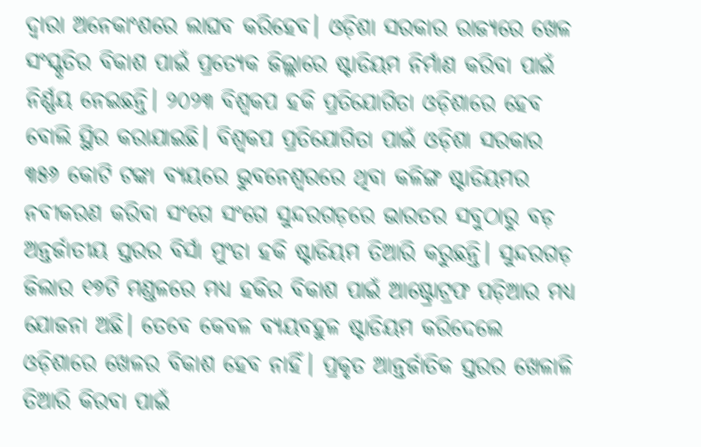ଦ୍ୱାରା ଅନେକାଂଶରେ ଲାଘବ କରିହେବ। ଓଡ଼ିଶା ସରକାର ରାଜ୍ୟରେ ଖେଳ ସଂସ୍କୃତିର ବିକାଶ ପାଇଁ ପ୍ରତ୍ୟେକ ଜିଲ୍ଲାରେ ଷ୍ଟାଡିୟମ ନିର୍ମାଣ କରିବା ପାଇଁ ନିର୍ଣ୍ଣୟ ନେଇଛନ୍ତି। ୨୦୨୩ ବିଶ୍ୱକପ ହକି ପ୍ରତିଯୋଗିତା ଓଡ଼ିଶାରେ ହେବ ବୋଲି ସ୍ଥିର କରାଯାଇଛି। ବିଶ୍ୱକପ ପ୍ରତିଯୋଗିତା ପାଇଁ ଓଡ଼ିଶା ସରକାର ୩୫୬ କୋଟି ଟଙ୍କା ବ୍ୟୟରେ ଭୁବନେଶ୍ୱରରେ ଥିବା କଳିଙ୍ଗ ଷ୍ଟାଡିୟମର  ନବୀକରଣ କରିବା ସଂଗେ ସଂଗେ ସୁନ୍ଦରଗଡ଼ରେ ଭାରତର ସବୁଠାରୁ ବଡ଼ ଅନ୍ତର୍ଜାତୀୟ ସ୍ତରର ବିର୍ସା ମୁଂଡା ହକି ଷ୍ଟାଡିୟମ ତିଆରି କରୁଛନ୍ତି। ସୁନ୍ଦରଗଡ଼ ଜିଲାର ୧୭ଟି ମଣ୍ଡଳରେ ମଧ୍ୟ ହକିର ବିକାଶ ପାଇଁ ଆଷ୍ଟ୍ରୋଟ୍ରଫ ପଡ଼ିଆର ମଧ୍ୟ ଯୋଜନା ଅଛି। ତେବେ କେବଳ ବ୍ୟୟବହୁଳ ଷ୍ଟାଡିୟମ କରିଦେଲେ ଓଡ଼ିଶାରେ ଖେଳର ବିକାଶ ହେବ ନାହିଁ। ପ୍ରକୃତ ଆନ୍ତର୍ଜାତିକ ସ୍ତରର ଖେଳାଳି ତିଆରି କିରବା ପାଇଁ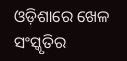ଓଡ଼ିଶାରେ ଖେଳ ସଂସ୍କୃତିର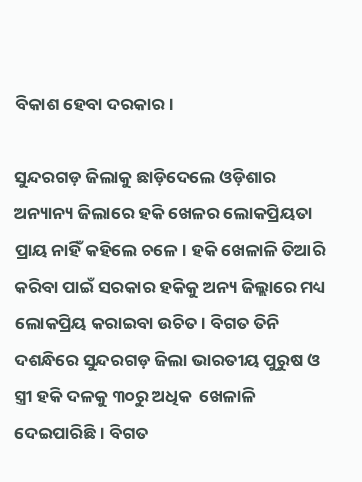ବିକାଶ ହେବା ଦରକାର।

ସୁନ୍ଦରଗଡ଼ ଜିଲାକୁ ଛାଡ଼ିଦେଲେ ଓଡ଼ିଶାର ଅନ୍ୟାନ୍ୟ ଜିଲାରେ ହକି ଖେଳର ଲୋକପ୍ରିୟତା ପ୍ରାୟ ନାହିଁ କହିଲେ ଚଳେ। ହକି ଖେଳାଳି ତିଆରି କରିବା ପାଇଁ ସରକାର ହକିକୁ ଅନ୍ୟ ଜିଲ୍ଲାରେ ମଧ୍ୟ ଲୋକପ୍ରିୟ କରାଇବା ଉଚିତ। ବିଗତ ତିନି ଦଶନ୍ଧିରେ ସୁନ୍ଦରଗଡ଼ ଜିଲା ଭାରତୀୟ ପୁରୁଷ ଓ ସ୍ତ୍ରୀ ହକି ଦଳକୁ ୩୦ରୁ ଅଧିକ  ଖେଳାଳି ଦେଇପାରିଛି। ବିଗତ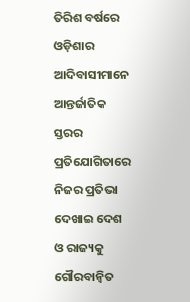ତିରିଶ ବର୍ଷରେ ଓଡ଼ିଶାର ଆଦିବାସୀମାନେ ଆନ୍ତର୍ଜାତିକ ସ୍ତରର ପ୍ରତିଯୋଗିତାରେ ନିଜର ପ୍ରତିଭା ଦେଖାଇ ଦେଶ ଓ ରାଜ୍ୟକୁ ଗୌରବାନ୍ୱିତ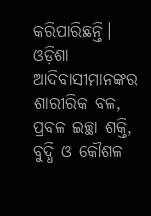କରିପାରିଛନ୍ତି। ଓଡ଼ିଶା ଆଦିବାସୀମାନଙ୍କର ଶାରୀରିକ ବଳ, ପ୍ରବଳ ଇଚ୍ଛା ଶକ୍ତି, ବୁଦ୍ଧି ଓ କୌଶଳ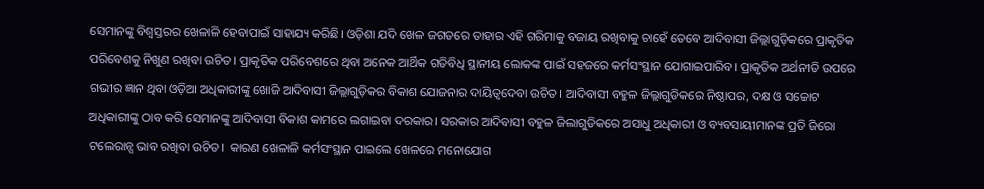ସେମାନଙ୍କୁ ବିଶ୍ୱସ୍ତରର ଖେଳାଳି ହେବାପାଇଁ ସାହାଯ୍ୟ କରିଛି। ଓଡ଼ିଶା ଯଦି ଖେଳ ଜଗତରେ ତାହାର ଏହି ଗରିମାକୁ ବଜାୟ ରଖିବାକୁ ଚାହେଁ ତେବେ ଆଦିବାସୀ ଜିଲ୍ଲାଗୁଡ଼ିକରେ ପ୍ରାକୃତିକ ପରିବେଶକୁ ନିଖୁଣ ରଖିବା ଉଚିତ। ପ୍ରାକୃତିକ ପରିବେଶରେ ଥିବା ଅନେକ ଆର୍ଥିକ ଗତିବିଧି ସ୍ଥାନୀୟ ଲୋକଙ୍କ ପାଇଁ ସହଜରେ କର୍ମସଂସ୍ଥାନ ଯୋଗାଇପାରିବ। ପ୍ରାକୃତିକ ଅର୍ଥନୀତି ଉପରେ ଗଭୀର ଜ୍ଞାନ ଥିବା ଓଡ଼ିଆ ଅଧିକାରୀଙ୍କୁ ଖୋଜି ଆଦିବାସୀ ଜିଲ୍ଲାଗୁଡ଼ିକର ବିକାଶ ଯୋଜନାର ଦାୟିତ୍ୱଦେବା ଉଚିତ। ଆଦିବାସୀ ବହୁଳ ଜିଲ୍ଲାଗୁଡିକରେ ନିଷ୍ଠାପର, ଦକ୍ଷ ଓ ସଚ୍ଚୋଟ ଅଧିକାରୀଙ୍କୁ ଠାବ କରି ସେମାନଙ୍କୁ ଆଦିବାସୀ ବିକାଶ କାମରେ ଲଗାଇବା ଦରକାର। ସରକାର ଆଦିବାସୀ ବହୁଳ ଜିଲାଗୁଡିକରେ ଅସାଧୁ ଅଧିକାରୀ ଓ ବ୍ୟବସାୟୀମାନଙ୍କ ପ୍ରତି ଜିରୋ ଟଲେରାନ୍ସ ଭାବ ରଖିବା ଉଚିତ।  କାରଣ ଖେଳାଳି କର୍ମସଂସ୍ଥାନ ପାଇଲେ ଖେଳରେ ମନୋଯୋଗ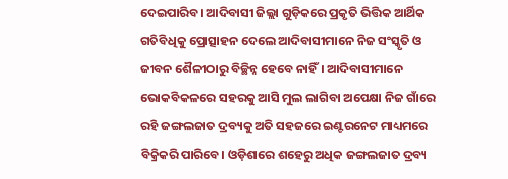ଦେଇପାରିବ। ଆଦିବାସୀ ଜିଲ୍ଲା ଗୁଡ଼ିକରେ ପ୍ରକୃତି ଭିତ୍ତିକ ଆର୍ଥିକ ଗତିବିଧିକୁ ପ୍ରୋତ୍ସାହନ ଦେଲେ ଆଦିବାସୀମାନେ ନିଜ ସଂସ୍କୃତି ଓ ଜୀବନ ଶୈଳୀଠାରୁ ବିଚ୍ଛିନ୍ନ ହେବେ ନାହିଁ। ଆଦିବାସୀମାନେ ଭୋକବିକଳରେ ସହରକୁ ଆସି ମୁଲ ଲାଗିବା ଅପେକ୍ଷା ନିଜ ଗାଁରେ ରହି ଜଙ୍ଗଲଜାତ ଦ୍ରବ୍ୟକୁ ଅତି ସହଜରେ ଇଣ୍ଟରନେଟ ମାଧ୍ୟମରେ ବିକ୍ରିକରି ପାରିବେ। ଓଡ଼ିଶାରେ ଶହେରୁ ଅଧିକ ଜଙ୍ଗଲଜାତ ଦ୍ରବ୍ୟ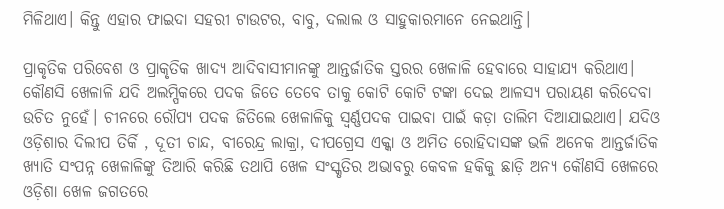ମିଳିଥାଏ। କିନ୍ତୁ ଏହାର ଫାଇଦା ସହରୀ ଟାଉଟର, ବାବୁ, ଦଲାଲ ଓ ସାହୁକାରମାନେ ନେଇଥାନ୍ତି।

ପ୍ରାକୃତିକ ପରିବେଶ ଓ ପ୍ରାକୃତିକ ଖାଦ୍ୟ ଆଦିବାସୀମାନଙ୍କୁ ଆନ୍ତର୍ଜାତିକ ସ୍ତରର ଖେଳାଳି ହେବାରେ ସାହାଯ୍ୟ କରିଥାଏ। କୌଣସି ଖେଳାଳି ଯଦି ଅଲମ୍ପିକରେ ପଦକ ଜିତେ ତେବେ ତାକୁ କୋଟି କୋଟି ଟଙ୍କା ଦେଇ ଆଳସ୍ୟ ପରାୟଣ କରିଦେବା ଉଚିତ ନୁହେଁ। ଚୀନରେ ରୌପ୍ୟ ପଦକ ଜିତିଲେ ଖେଳାଳିକୁ ସ୍ଵର୍ଣ୍ଣପଦକ ପାଇବା ପାଇଁ କଡ଼ା ତାଲିମ ଦିଆଯାଇଥାଏ। ଯଦିଓ ଓଡ଼ିଶାର ଦିଲୀପ ତିର୍କି , ଦୂତୀ ଚାନ୍ଦ, ବୀରେନ୍ଦ୍ର ଲାକ୍ରା, ଦୀପଗ୍ରେସ ଏକ୍କା ଓ ଅମିତ ରୋହିଦାସଙ୍କ ଭଳି ଅନେକ ଆନ୍ତର୍ଜାତିକ ଖ୍ୟାତି ସଂପନ୍ନ ଖେଳାଳିଙ୍କୁ ତିଆରି କରିଛି ତଥାପି ଖେଳ ସଂସ୍କୃତିର ଅଭାବରୁ କେବଳ ହକିକୁ ଛାଡ଼ି ଅନ୍ୟ କୌଣସି ଖେଳରେ ଓଡ଼ିଶା ଖେଳ ଜଗତରେ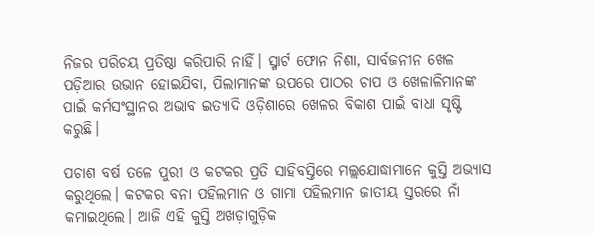ନିଜର ପରିଚୟ ପ୍ରତିଷ୍ଠା କରିପାରି ନାହିଁ। ସ୍ମାର୍ଟ ଫୋନ ନିଶା, ସାର୍ବଜନୀନ ଖେଳ ପଡ଼ିଆର ଉଭାନ ହୋଇଯିବା, ପିଲାମାନଙ୍କ ଉପରେ ପାଠର ଚାପ ଓ ଖେଳାଳିମାନଙ୍କ ପାଇଁ କର୍ମସଂସ୍ଥାନର ଅଭାବ ଇତ୍ୟାଦି ଓଡ଼ିଶାରେ ଖେଳର ବିକାଶ ପାଇଁ ବାଧା ସୃଷ୍ଟି କରୁଛି।

ପଚାଶ ବର୍ଷ ତଳେ ପୁରୀ ଓ କଟକର ପ୍ରତି ସାହିବସ୍ତିରେ ମଲ୍ଲଯୋଦ୍ଧାମାନେ କୁସ୍ତି ଅଭ୍ୟାସ କରୁଥିଲେ। କଟକର ବନା ପହିଲମାନ ଓ ଗାମା ପହିଲମାନ ଜାତୀୟ ସ୍ତରରେ ନାଁ କମାଇଥିଲେ। ଆଜି ଏହି କୁସ୍ତି ଅଖଡ଼ାଗୁଡ଼ିକ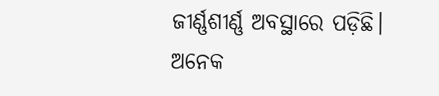ଜୀର୍ଣ୍ଣଶୀର୍ଣ୍ଣ ଅବସ୍ଥାରେ ପଡ଼ିଛି। ଅନେକ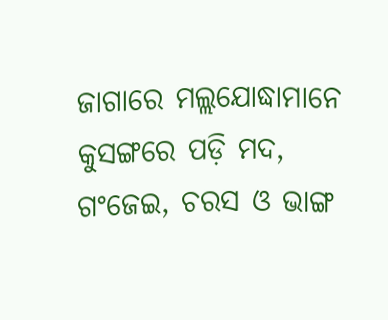ଜାଗାରେ ମଲ୍ଲଯୋଦ୍ଧାମାନେ କୁସଙ୍ଗରେ ପଡ଼ି ମଦ, ଗଂଜେଇ, ଚରସ ଓ ଭାଙ୍ଗ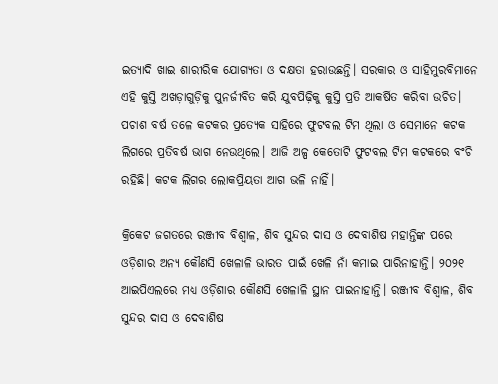ଇତ୍ୟାଦି ଖାଇ ଶାରୀରିକ ଯୋଗ୍ୟତା ଓ ଦକ୍ଷତା ହରାଉଛନ୍ତି। ସରକାର ଓ ସାହିମୁରବିମାନେ ଏହି କୁସ୍ତି ଅଖଡ଼ାଗୁଡ଼ିକୁ ପୁନର୍ଜୀବିତ କରି ଯୁବପିଢ଼ିକୁ କୁସ୍ତି ପ୍ରତି ଆକର୍ଷିତ କରିବା ଉଚିତ। ପଚାଶ ବର୍ଷ ତଳେ କଟକର ପ୍ରତ୍ୟେକ ସାହିରେ ଫୁଟବଲ ଟିମ ଥିଲା ଓ ସେମାନେ କଟକ ଲିଗରେ ପ୍ରତିବର୍ଷ ଭାଗ ନେଉଥିଲେ। ଆଜି ଅଳ୍ପ କେତୋଟି ଫୁଟବଲ ଟିମ କଟକରେ ବଂଚି ରହିଛି। କଟକ ଲିଗର ଲୋକପ୍ରିୟତା ଆଗ ଭଳି ନାହିଁ।

କ୍ରିକେଟ ଜଗତରେ ରଞ୍ଜୀବ ବିଶ୍ୱାଳ, ଶିବ ସୁନ୍ଦର ଦାସ ଓ ଦେବାଶିଷ ମହାନ୍ତିଙ୍କ ପରେ ଓଡ଼ିଶାର ଅନ୍ୟ କୌଣସି ଖେଳାଳି ଭାରତ ପାଇଁ ଖେଳି ନାଁ କମାଇ ପାରିନାହାନ୍ତି। ୨୦୨୧ ଆଇପିଏଲରେ ମଧ୍ୟ ଓଡ଼ିଶାର କୌଣସି ଖେଳାଳି ସ୍ଥାନ ପାଇନାହାନ୍ତି। ରଞ୍ଜୀବ ବିଶ୍ୱାଳ, ଶିବ ସୁନ୍ଦର ଦାସ ଓ ଦେବାଶିଷ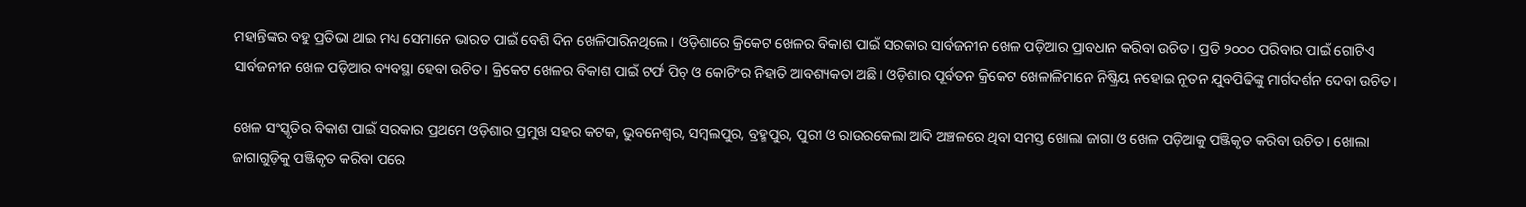ମହାନ୍ତିଙ୍କର ବହୁ ପ୍ରତିଭା ଥାଇ ମଧ୍ୟ ସେମାନେ ଭାରତ ପାଇଁ ବେଶି ଦିନ ଖେଳିପାରିନଥିଲେ। ଓଡ଼ିଶାରେ କ୍ରିକେଟ ଖେଳର ବିକାଶ ପାଇଁ ସରକାର ସାର୍ବଜନୀନ ଖେଳ ପଡ଼ିଆର ପ୍ରାବଧାନ କରିବା ଉଚିତ। ପ୍ରତି ୨୦୦୦ ପରିବାର ପାଇଁ ଗୋଟିଏ ସାର୍ବଜନୀନ ଖେଳ ପଡ଼ିଆର ବ୍ୟବସ୍ଥା ହେବା ଉଚିତ। କ୍ରିକେଟ ଖେଳର ବିକାଶ ପାଇଁ ଟର୍ଫ ପିଚ୍‌ ଓ କୋଚିଂର ନିହାତି ଆବଶ୍ୟକତା ଅଛି। ଓଡ଼ିଶାର ପୂର୍ବତନ କ୍ରିକେଟ ଖେଳାଳିମାନେ ନିଷ୍କ୍ରିୟ ନହୋଇ ନୂତନ ଯୁବପିଢିଙ୍କୁ ମାର୍ଗଦର୍ଶନ ଦେବା ଉଚିତ।

ଖେଳ ସଂସ୍କୃତିର ବିକାଶ ପାଇଁ ସରକାର ପ୍ରଥମେ ଓଡ଼ିଶାର ପ୍ରମୁଖ ସହର କଟକ, ଭୁବନେଶ୍ୱର, ସମ୍ବଲପୁର, ବ୍ରହ୍ମପୁର, ପୁରୀ ଓ ରାଉରକେଲା ଆଦି ଅଞ୍ଚଳରେ ଥିବା ସମସ୍ତ ଖୋଲା ଜାଗା ଓ ଖେଳ ପଡ଼ିଆକୁ ପଞ୍ଜିକୃତ କରିବା ଉଚିତ। ଖୋଲା ଜାଗାଗୁଡ଼ିକୁ ପଞ୍ଜିକୃତ କରିବା ପରେ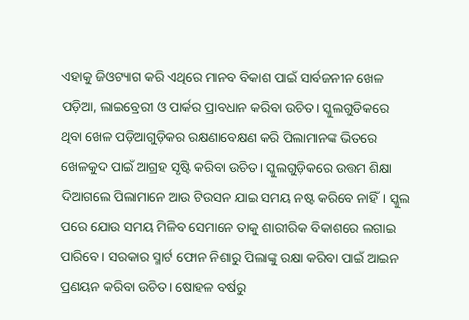ଏହାକୁ ଜିଓଟ୍ୟାଗ କରି ଏଥିରେ ମାନବ ବିକାଶ ପାଇଁ ସାର୍ବଜନୀନ ଖେଳ ପଡ଼ିଆ, ଲାଇବ୍ରେରୀ ଓ ପାର୍କର ପ୍ରାବଧାନ କରିବା ଉଚିତ। ସ୍କୁଲଗୁଡିକରେ ଥିବା ଖେଳ ପଡ଼ିଆଗୁଡ଼ିକର ରକ୍ଷଣାବେକ୍ଷଣ କରି ପିଲାମାନଙ୍କ ଭିତରେ ଖେଳକୁଦ ପାଇଁ ଆଗ୍ରହ ସୃଷ୍ଟି କରିବା ଉଚିତ। ସ୍କୁଲଗୁଡ଼ିକରେ ଉତ୍ତମ ଶିକ୍ଷା ଦିଆଗଲେ ପିଲାମାନେ ଆଉ ଟିଉସନ ଯାଇ ସମୟ ନଷ୍ଟ କରିବେ ନାହିଁ। ସ୍କୁଲ ପରେ ଯୋଉ ସମୟ ମିଳିବ ସେମାନେ ତାକୁ ଶାରୀରିକ ବିକାଶରେ ଲଗାଇ ପାରିବେ। ସରକାର ସ୍ମାର୍ଟ ଫୋନ ନିଶାରୁ ପିଲାଙ୍କୁ ରକ୍ଷା କରିବା ପାଇଁ ଆଇନ ପ୍ରଣୟନ କରିବା ଉଚିତ। ଷୋହଳ ବର୍ଷରୁ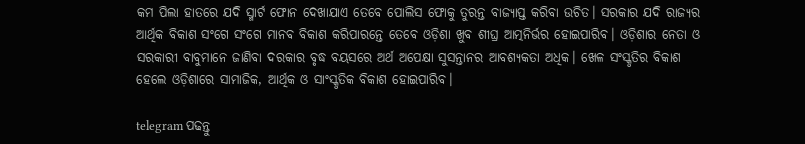କମ ପିଲା ହାତରେ ଯଦି ସ୍ମାର୍ଟ ଫୋନ ଦେଖାଯାଏ ତେବେ ପୋଲିସ ଫୋକୁ ତୁରନ୍ତ ବାଜ୍ୟାପ୍ତ କରିବା ଉଚିତ। ସରକାର ଯଦି ରାଜ୍ୟର ଆର୍ଥିକ ବିକାଶ ସଂଗେ ସଂଗେ ମାନବ ବିକାଶ କରିପାରନ୍ତେ ତେବେ ଓଡ଼ିଶା ଖୁବ ଶୀଘ୍ର ଆତ୍ମନିର୍ଭର ହୋଇପାରିବ। ଓଡ଼ିଶାର ନେତା ଓ ସରକାରୀ ବାବୁମାନେ ଜାଣିବା ଦରକାର ବୃଦ୍ଧ ବୟସରେ ଅର୍ଥ ଅପେକ୍ଷା ସୁସନ୍ତାନର ଆବଶ୍ୟକତା ଅଧିକ। ଖେଳ ସଂସ୍କୃତିର ବିକାଶ ହେଲେ ଓଡ଼ିଶାରେ ସାମାଜିକ, ଆର୍ଥିକ ଓ ସାଂସ୍କୃତିକ ବିକାଶ ହୋଇପାରିବ।

telegram ପଢନ୍ତୁ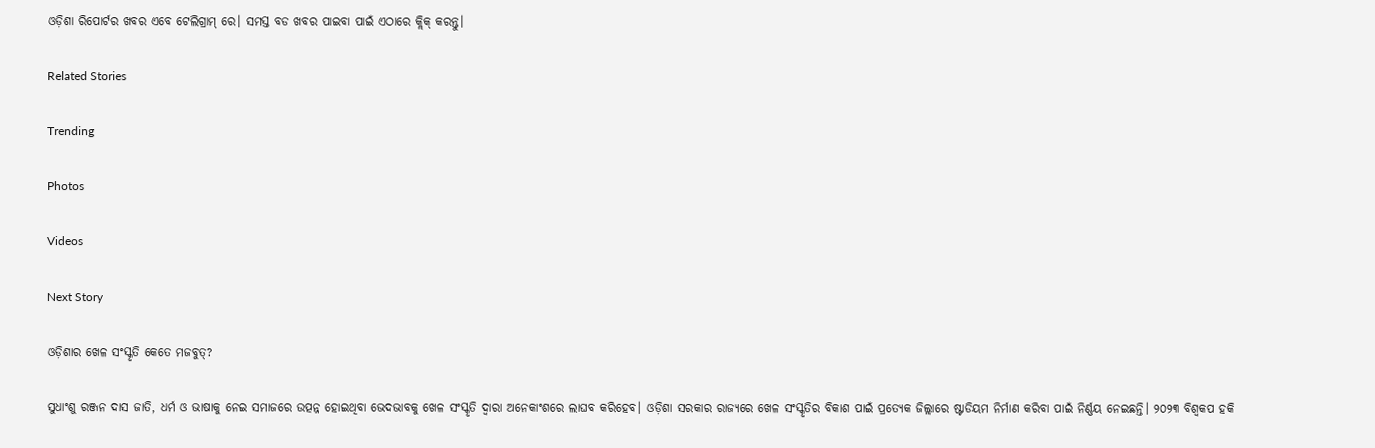ଓଡ଼ିଶା ରିପୋର୍ଟର ଖବର ଏବେ ଟେଲିଗ୍ରାମ୍ ରେ। ସମସ୍ତ ବଡ ଖବର ପାଇବା ପାଇଁ ଏଠାରେ କ୍ଲିକ୍ କରନ୍ତୁ।

Related Stories

Trending

Photos

Videos

Next Story

ଓଡ଼ିଶାର ଖେଳ ସଂସ୍କୃତି କେତେ ମଜବୁତ୍‌?

ସୁଧାଂଶୁ ରଞ୍ଜନ ଦାସ ଜାତି, ଧର୍ମ ଓ ଭାଷାକୁ ନେଇ ସମାଜରେ ଉତ୍ପନ୍ନ ହୋଇଥିବା ଭେଦଭାବକୁ ଖେଳ ସଂସ୍କୃତି ଦ୍ୱାରା ଅନେକାଂଶରେ ଲାଘବ କରିହେବ। ଓଡ଼ିଶା ସରକାର ରାଜ୍ୟରେ ଖେଳ ସଂସ୍କୃତିର ବିକାଶ ପାଇଁ ପ୍ରତ୍ୟେକ ଜିଲ୍ଲାରେ ଷ୍ଟାଡିୟମ ନିର୍ମାଣ କରିବା ପାଇଁ ନିର୍ଣ୍ଣୟ ନେଇଛନ୍ତି। ୨୦୨୩ ବିଶ୍ୱକପ ହକି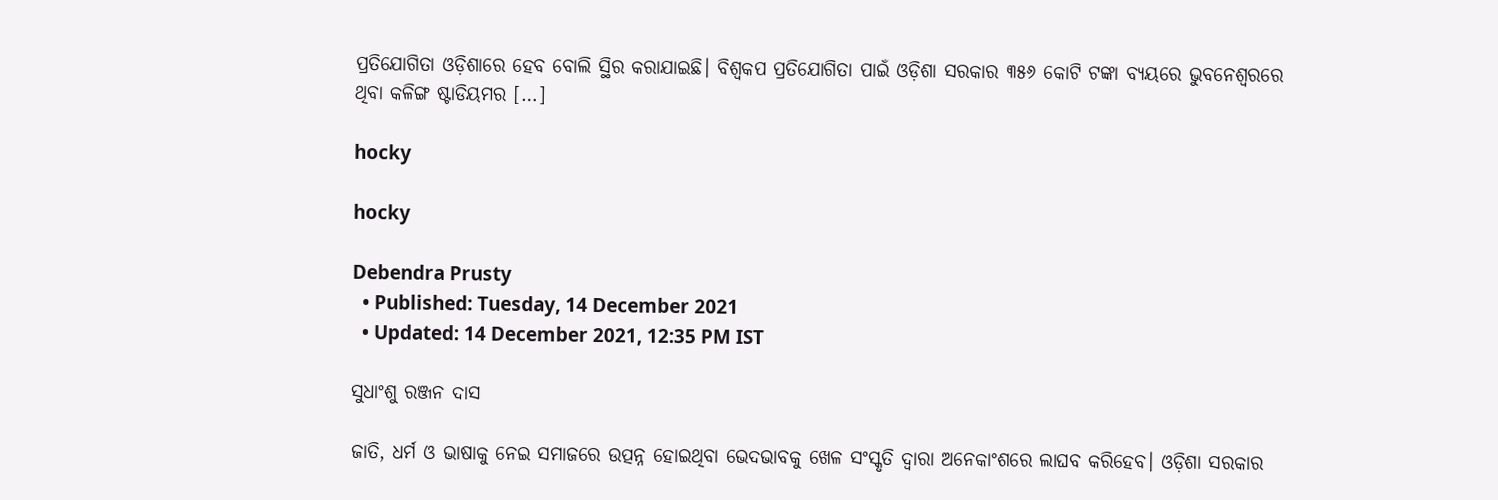ପ୍ରତିଯୋଗିତା ଓଡ଼ିଶାରେ ହେବ ବୋଲି ସ୍ଥିର କରାଯାଇଛି। ବିଶ୍ୱକପ ପ୍ରତିଯୋଗିତା ପାଇଁ ଓଡ଼ିଶା ସରକାର ୩୫୬ କୋଟି ଟଙ୍କା ବ୍ୟୟରେ ଭୁବନେଶ୍ୱରରେ ଥିବା କଳିଙ୍ଗ ଷ୍ଟାଡିୟମର […]

hocky

hocky

Debendra Prusty
  • Published: Tuesday, 14 December 2021
  • Updated: 14 December 2021, 12:35 PM IST

ସୁଧାଂଶୁ ରଞ୍ଜନ ଦାସ

ଜାତି, ଧର୍ମ ଓ ଭାଷାକୁ ନେଇ ସମାଜରେ ଉତ୍ପନ୍ନ ହୋଇଥିବା ଭେଦଭାବକୁ ଖେଳ ସଂସ୍କୃତି ଦ୍ୱାରା ଅନେକାଂଶରେ ଲାଘବ କରିହେବ। ଓଡ଼ିଶା ସରକାର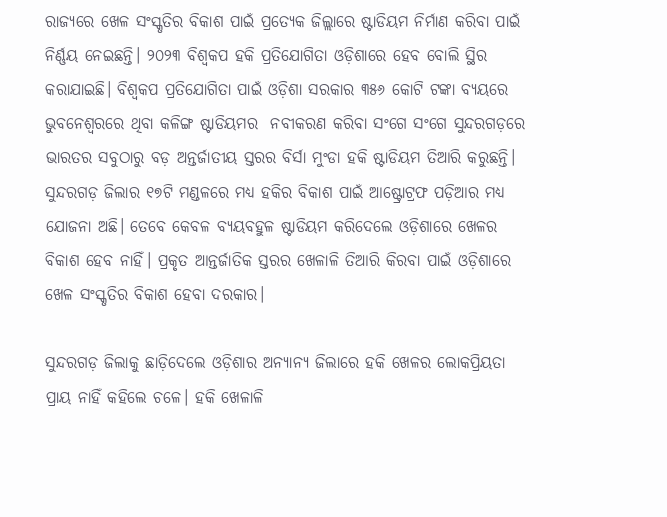ରାଜ୍ୟରେ ଖେଳ ସଂସ୍କୃତିର ବିକାଶ ପାଇଁ ପ୍ରତ୍ୟେକ ଜିଲ୍ଲାରେ ଷ୍ଟାଡିୟମ ନିର୍ମାଣ କରିବା ପାଇଁ ନିର୍ଣ୍ଣୟ ନେଇଛନ୍ତି। ୨୦୨୩ ବିଶ୍ୱକପ ହକି ପ୍ରତିଯୋଗିତା ଓଡ଼ିଶାରେ ହେବ ବୋଲି ସ୍ଥିର କରାଯାଇଛି। ବିଶ୍ୱକପ ପ୍ରତିଯୋଗିତା ପାଇଁ ଓଡ଼ିଶା ସରକାର ୩୫୬ କୋଟି ଟଙ୍କା ବ୍ୟୟରେ ଭୁବନେଶ୍ୱରରେ ଥିବା କଳିଙ୍ଗ ଷ୍ଟାଡିୟମର  ନବୀକରଣ କରିବା ସଂଗେ ସଂଗେ ସୁନ୍ଦରଗଡ଼ରେ ଭାରତର ସବୁଠାରୁ ବଡ଼ ଅନ୍ତର୍ଜାତୀୟ ସ୍ତରର ବିର୍ସା ମୁଂଡା ହକି ଷ୍ଟାଡିୟମ ତିଆରି କରୁଛନ୍ତି। ସୁନ୍ଦରଗଡ଼ ଜିଲାର ୧୭ଟି ମଣ୍ଡଳରେ ମଧ୍ୟ ହକିର ବିକାଶ ପାଇଁ ଆଷ୍ଟ୍ରୋଟ୍ରଫ ପଡ଼ିଆର ମଧ୍ୟ ଯୋଜନା ଅଛି। ତେବେ କେବଳ ବ୍ୟୟବହୁଳ ଷ୍ଟାଡିୟମ କରିଦେଲେ ଓଡ଼ିଶାରେ ଖେଳର ବିକାଶ ହେବ ନାହିଁ। ପ୍ରକୃତ ଆନ୍ତର୍ଜାତିକ ସ୍ତରର ଖେଳାଳି ତିଆରି କିରବା ପାଇଁ ଓଡ଼ିଶାରେ ଖେଳ ସଂସ୍କୃତିର ବିକାଶ ହେବା ଦରକାର।

ସୁନ୍ଦରଗଡ଼ ଜିଲାକୁ ଛାଡ଼ିଦେଲେ ଓଡ଼ିଶାର ଅନ୍ୟାନ୍ୟ ଜିଲାରେ ହକି ଖେଳର ଲୋକପ୍ରିୟତା ପ୍ରାୟ ନାହିଁ କହିଲେ ଚଳେ। ହକି ଖେଳାଳି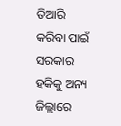ତିଆରି କରିବା ପାଇଁ ସରକାର ହକିକୁ ଅନ୍ୟ ଜିଲ୍ଲାରେ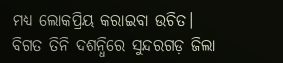ମଧ୍ୟ ଲୋକପ୍ରିୟ କରାଇବା ଉଚିତ। ବିଗତ ତିନି ଦଶନ୍ଧିରେ ସୁନ୍ଦରଗଡ଼ ଜିଲା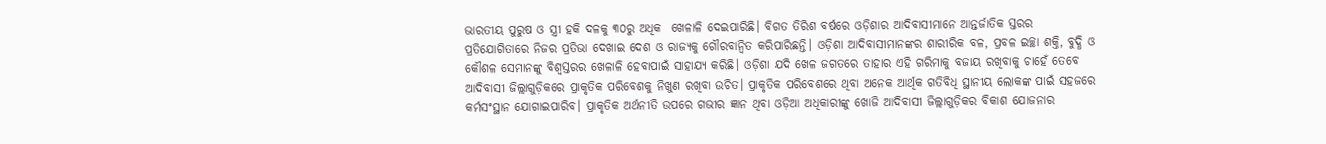ଭାରତୀୟ ପୁରୁଷ ଓ ସ୍ତ୍ରୀ ହକି ଦଳକୁ ୩୦ରୁ ଅଧିକ  ଖେଳାଳି ଦେଇପାରିଛି। ବିଗତ ତିରିଶ ବର୍ଷରେ ଓଡ଼ିଶାର ଆଦିବାସୀମାନେ ଆନ୍ତର୍ଜାତିକ ସ୍ତରର ପ୍ରତିଯୋଗିତାରେ ନିଜର ପ୍ରତିଭା ଦେଖାଇ ଦେଶ ଓ ରାଜ୍ୟକୁ ଗୌରବାନ୍ୱିତ କରିପାରିଛନ୍ତି। ଓଡ଼ିଶା ଆଦିବାସୀମାନଙ୍କର ଶାରୀରିକ ବଳ, ପ୍ରବଳ ଇଚ୍ଛା ଶକ୍ତି, ବୁଦ୍ଧି ଓ କୌଶଳ ସେମାନଙ୍କୁ ବିଶ୍ୱସ୍ତରର ଖେଳାଳି ହେବାପାଇଁ ସାହାଯ୍ୟ କରିଛି। ଓଡ଼ିଶା ଯଦି ଖେଳ ଜଗତରେ ତାହାର ଏହି ଗରିମାକୁ ବଜାୟ ରଖିବାକୁ ଚାହେଁ ତେବେ ଆଦିବାସୀ ଜିଲ୍ଲାଗୁଡ଼ିକରେ ପ୍ରାକୃତିକ ପରିବେଶକୁ ନିଖୁଣ ରଖିବା ଉଚିତ। ପ୍ରାକୃତିକ ପରିବେଶରେ ଥିବା ଅନେକ ଆର୍ଥିକ ଗତିବିଧି ସ୍ଥାନୀୟ ଲୋକଙ୍କ ପାଇଁ ସହଜରେ କର୍ମସଂସ୍ଥାନ ଯୋଗାଇପାରିବ। ପ୍ରାକୃତିକ ଅର୍ଥନୀତି ଉପରେ ଗଭୀର ଜ୍ଞାନ ଥିବା ଓଡ଼ିଆ ଅଧିକାରୀଙ୍କୁ ଖୋଜି ଆଦିବାସୀ ଜିଲ୍ଲାଗୁଡ଼ିକର ବିକାଶ ଯୋଜନାର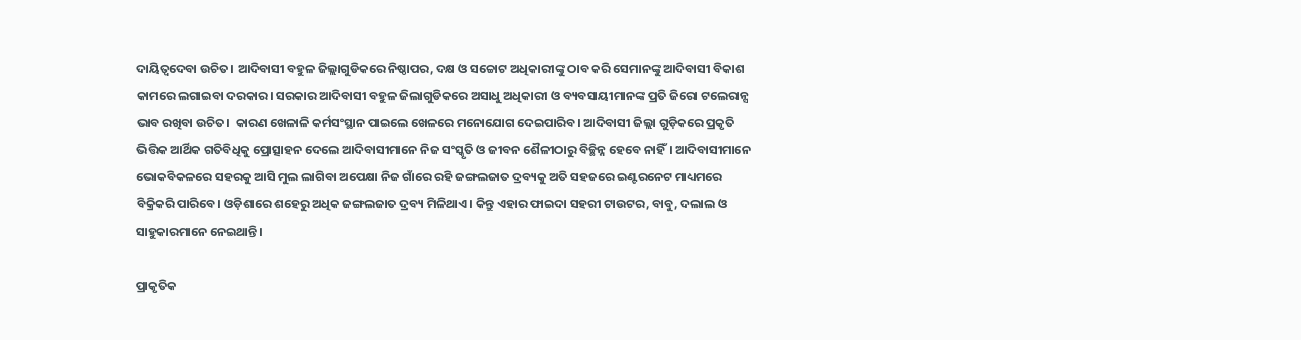ଦାୟିତ୍ୱଦେବା ଉଚିତ। ଆଦିବାସୀ ବହୁଳ ଜିଲ୍ଲାଗୁଡିକରେ ନିଷ୍ଠାପର, ଦକ୍ଷ ଓ ସଚ୍ଚୋଟ ଅଧିକାରୀଙ୍କୁ ଠାବ କରି ସେମାନଙ୍କୁ ଆଦିବାସୀ ବିକାଶ କାମରେ ଲଗାଇବା ଦରକାର। ସରକାର ଆଦିବାସୀ ବହୁଳ ଜିଲାଗୁଡିକରେ ଅସାଧୁ ଅଧିକାରୀ ଓ ବ୍ୟବସାୟୀମାନଙ୍କ ପ୍ରତି ଜିରୋ ଟଲେରାନ୍ସ ଭାବ ରଖିବା ଉଚିତ।  କାରଣ ଖେଳାଳି କର୍ମସଂସ୍ଥାନ ପାଇଲେ ଖେଳରେ ମନୋଯୋଗ ଦେଇପାରିବ। ଆଦିବାସୀ ଜିଲ୍ଲା ଗୁଡ଼ିକରେ ପ୍ରକୃତି ଭିତ୍ତିକ ଆର୍ଥିକ ଗତିବିଧିକୁ ପ୍ରୋତ୍ସାହନ ଦେଲେ ଆଦିବାସୀମାନେ ନିଜ ସଂସ୍କୃତି ଓ ଜୀବନ ଶୈଳୀଠାରୁ ବିଚ୍ଛିନ୍ନ ହେବେ ନାହିଁ। ଆଦିବାସୀମାନେ ଭୋକବିକଳରେ ସହରକୁ ଆସି ମୁଲ ଲାଗିବା ଅପେକ୍ଷା ନିଜ ଗାଁରେ ରହି ଜଙ୍ଗଲଜାତ ଦ୍ରବ୍ୟକୁ ଅତି ସହଜରେ ଇଣ୍ଟରନେଟ ମାଧ୍ୟମରେ ବିକ୍ରିକରି ପାରିବେ। ଓଡ଼ିଶାରେ ଶହେରୁ ଅଧିକ ଜଙ୍ଗଲଜାତ ଦ୍ରବ୍ୟ ମିଳିଥାଏ। କିନ୍ତୁ ଏହାର ଫାଇଦା ସହରୀ ଟାଉଟର, ବାବୁ, ଦଲାଲ ଓ ସାହୁକାରମାନେ ନେଇଥାନ୍ତି।

ପ୍ରାକୃତିକ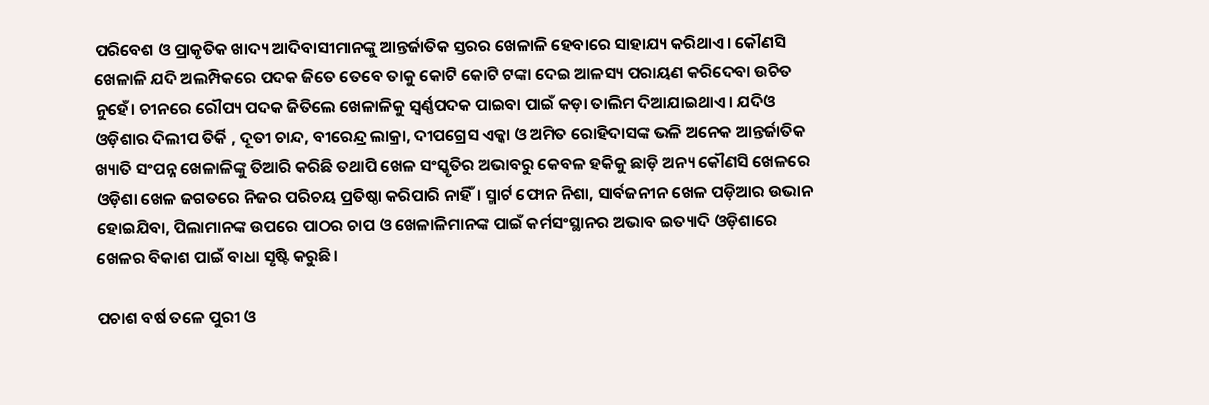ପରିବେଶ ଓ ପ୍ରାକୃତିକ ଖାଦ୍ୟ ଆଦିବାସୀମାନଙ୍କୁ ଆନ୍ତର୍ଜାତିକ ସ୍ତରର ଖେଳାଳି ହେବାରେ ସାହାଯ୍ୟ କରିଥାଏ। କୌଣସି ଖେଳାଳି ଯଦି ଅଲମ୍ପିକରେ ପଦକ ଜିତେ ତେବେ ତାକୁ କୋଟି କୋଟି ଟଙ୍କା ଦେଇ ଆଳସ୍ୟ ପରାୟଣ କରିଦେବା ଉଚିତ ନୁହେଁ। ଚୀନରେ ରୌପ୍ୟ ପଦକ ଜିତିଲେ ଖେଳାଳିକୁ ସ୍ଵର୍ଣ୍ଣପଦକ ପାଇବା ପାଇଁ କଡ଼ା ତାଲିମ ଦିଆଯାଇଥାଏ। ଯଦିଓ ଓଡ଼ିଶାର ଦିଲୀପ ତିର୍କି , ଦୂତୀ ଚାନ୍ଦ, ବୀରେନ୍ଦ୍ର ଲାକ୍ରା, ଦୀପଗ୍ରେସ ଏକ୍କା ଓ ଅମିତ ରୋହିଦାସଙ୍କ ଭଳି ଅନେକ ଆନ୍ତର୍ଜାତିକ ଖ୍ୟାତି ସଂପନ୍ନ ଖେଳାଳିଙ୍କୁ ତିଆରି କରିଛି ତଥାପି ଖେଳ ସଂସ୍କୃତିର ଅଭାବରୁ କେବଳ ହକିକୁ ଛାଡ଼ି ଅନ୍ୟ କୌଣସି ଖେଳରେ ଓଡ଼ିଶା ଖେଳ ଜଗତରେ ନିଜର ପରିଚୟ ପ୍ରତିଷ୍ଠା କରିପାରି ନାହିଁ। ସ୍ମାର୍ଟ ଫୋନ ନିଶା, ସାର୍ବଜନୀନ ଖେଳ ପଡ଼ିଆର ଉଭାନ ହୋଇଯିବା, ପିଲାମାନଙ୍କ ଉପରେ ପାଠର ଚାପ ଓ ଖେଳାଳିମାନଙ୍କ ପାଇଁ କର୍ମସଂସ୍ଥାନର ଅଭାବ ଇତ୍ୟାଦି ଓଡ଼ିଶାରେ ଖେଳର ବିକାଶ ପାଇଁ ବାଧା ସୃଷ୍ଟି କରୁଛି।

ପଚାଶ ବର୍ଷ ତଳେ ପୁରୀ ଓ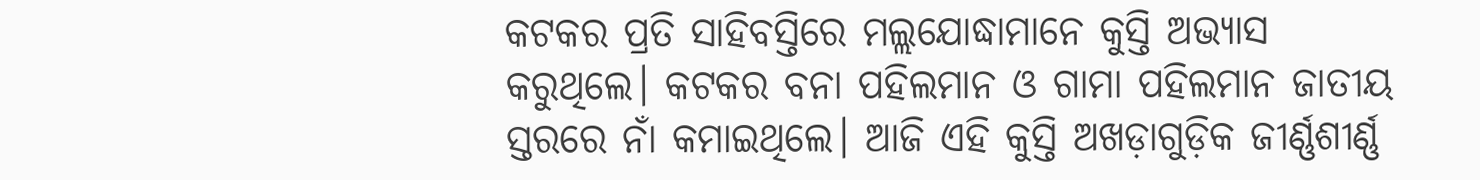କଟକର ପ୍ରତି ସାହିବସ୍ତିରେ ମଲ୍ଲଯୋଦ୍ଧାମାନେ କୁସ୍ତି ଅଭ୍ୟାସ କରୁଥିଲେ। କଟକର ବନା ପହିଲମାନ ଓ ଗାମା ପହିଲମାନ ଜାତୀୟ ସ୍ତରରେ ନାଁ କମାଇଥିଲେ। ଆଜି ଏହି କୁସ୍ତି ଅଖଡ଼ାଗୁଡ଼ିକ ଜୀର୍ଣ୍ଣଶୀର୍ଣ୍ଣ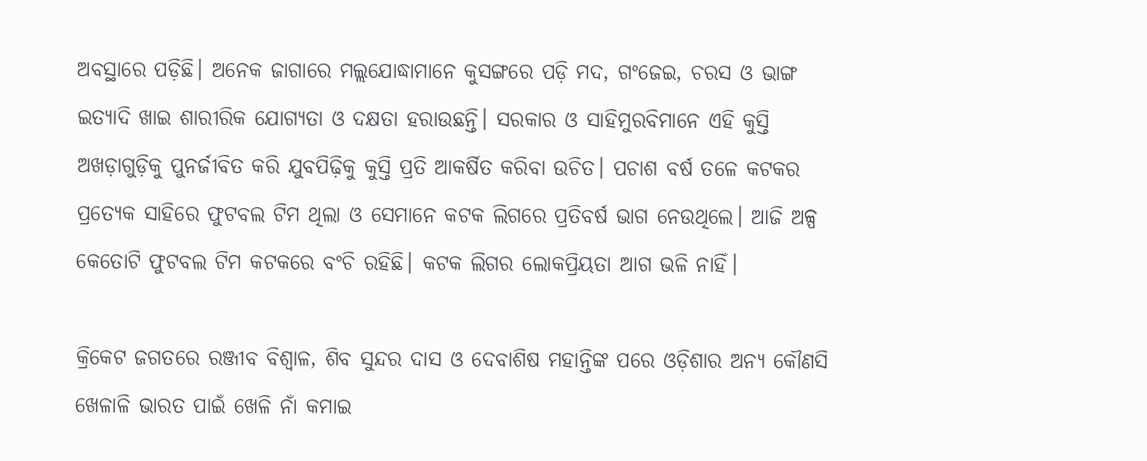ଅବସ୍ଥାରେ ପଡ଼ିଛି। ଅନେକ ଜାଗାରେ ମଲ୍ଲଯୋଦ୍ଧାମାନେ କୁସଙ୍ଗରେ ପଡ଼ି ମଦ, ଗଂଜେଇ, ଚରସ ଓ ଭାଙ୍ଗ ଇତ୍ୟାଦି ଖାଇ ଶାରୀରିକ ଯୋଗ୍ୟତା ଓ ଦକ୍ଷତା ହରାଉଛନ୍ତି। ସରକାର ଓ ସାହିମୁରବିମାନେ ଏହି କୁସ୍ତି ଅଖଡ଼ାଗୁଡ଼ିକୁ ପୁନର୍ଜୀବିତ କରି ଯୁବପିଢ଼ିକୁ କୁସ୍ତି ପ୍ରତି ଆକର୍ଷିତ କରିବା ଉଚିତ। ପଚାଶ ବର୍ଷ ତଳେ କଟକର ପ୍ରତ୍ୟେକ ସାହିରେ ଫୁଟବଲ ଟିମ ଥିଲା ଓ ସେମାନେ କଟକ ଲିଗରେ ପ୍ରତିବର୍ଷ ଭାଗ ନେଉଥିଲେ। ଆଜି ଅଳ୍ପ କେତୋଟି ଫୁଟବଲ ଟିମ କଟକରେ ବଂଚି ରହିଛି। କଟକ ଲିଗର ଲୋକପ୍ରିୟତା ଆଗ ଭଳି ନାହିଁ।

କ୍ରିକେଟ ଜଗତରେ ରଞ୍ଜୀବ ବିଶ୍ୱାଳ, ଶିବ ସୁନ୍ଦର ଦାସ ଓ ଦେବାଶିଷ ମହାନ୍ତିଙ୍କ ପରେ ଓଡ଼ିଶାର ଅନ୍ୟ କୌଣସି ଖେଳାଳି ଭାରତ ପାଇଁ ଖେଳି ନାଁ କମାଇ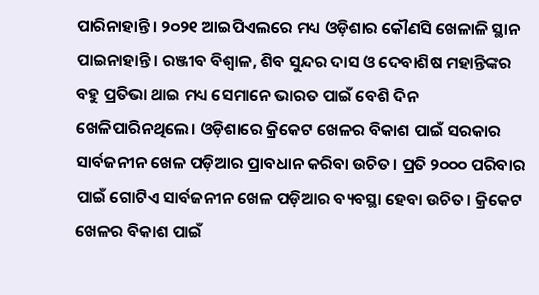ପାରିନାହାନ୍ତି। ୨୦୨୧ ଆଇପିଏଲରେ ମଧ୍ୟ ଓଡ଼ିଶାର କୌଣସି ଖେଳାଳି ସ୍ଥାନ ପାଇନାହାନ୍ତି। ରଞ୍ଜୀବ ବିଶ୍ୱାଳ, ଶିବ ସୁନ୍ଦର ଦାସ ଓ ଦେବାଶିଷ ମହାନ୍ତିଙ୍କର ବହୁ ପ୍ରତିଭା ଥାଇ ମଧ୍ୟ ସେମାନେ ଭାରତ ପାଇଁ ବେଶି ଦିନ ଖେଳିପାରିନଥିଲେ। ଓଡ଼ିଶାରେ କ୍ରିକେଟ ଖେଳର ବିକାଶ ପାଇଁ ସରକାର ସାର୍ବଜନୀନ ଖେଳ ପଡ଼ିଆର ପ୍ରାବଧାନ କରିବା ଉଚିତ। ପ୍ରତି ୨୦୦୦ ପରିବାର ପାଇଁ ଗୋଟିଏ ସାର୍ବଜନୀନ ଖେଳ ପଡ଼ିଆର ବ୍ୟବସ୍ଥା ହେବା ଉଚିତ। କ୍ରିକେଟ ଖେଳର ବିକାଶ ପାଇଁ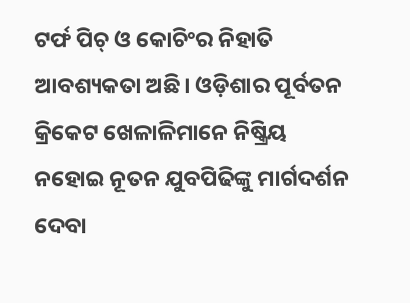ଟର୍ଫ ପିଚ୍‌ ଓ କୋଚିଂର ନିହାତି ଆବଶ୍ୟକତା ଅଛି। ଓଡ଼ିଶାର ପୂର୍ବତନ କ୍ରିକେଟ ଖେଳାଳିମାନେ ନିଷ୍କ୍ରିୟ ନହୋଇ ନୂତନ ଯୁବପିଢିଙ୍କୁ ମାର୍ଗଦର୍ଶନ ଦେବା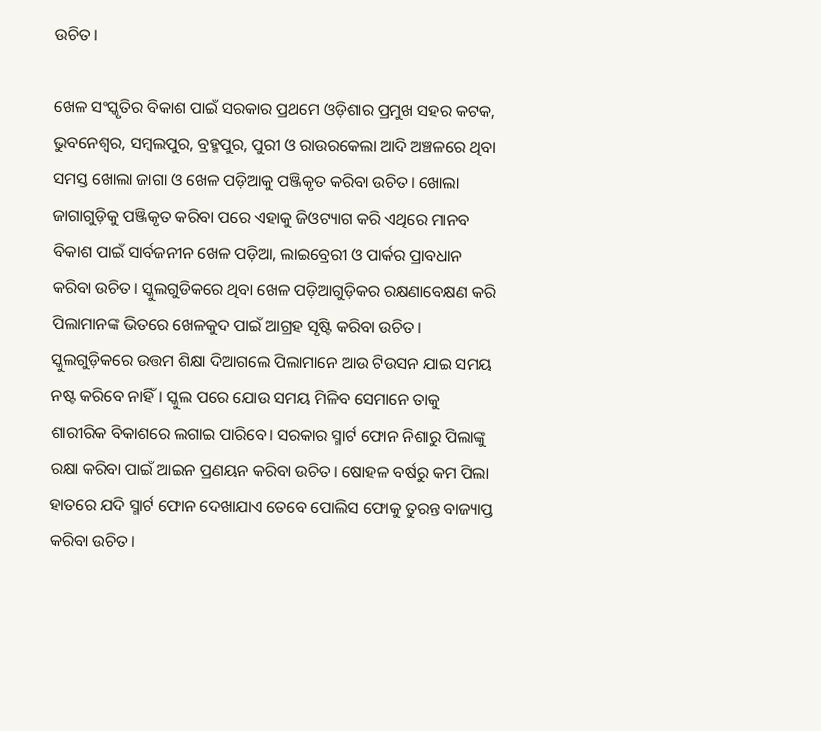ଉଚିତ।

ଖେଳ ସଂସ୍କୃତିର ବିକାଶ ପାଇଁ ସରକାର ପ୍ରଥମେ ଓଡ଼ିଶାର ପ୍ରମୁଖ ସହର କଟକ, ଭୁବନେଶ୍ୱର, ସମ୍ବଲପୁର, ବ୍ରହ୍ମପୁର, ପୁରୀ ଓ ରାଉରକେଲା ଆଦି ଅଞ୍ଚଳରେ ଥିବା ସମସ୍ତ ଖୋଲା ଜାଗା ଓ ଖେଳ ପଡ଼ିଆକୁ ପଞ୍ଜିକୃତ କରିବା ଉଚିତ। ଖୋଲା ଜାଗାଗୁଡ଼ିକୁ ପଞ୍ଜିକୃତ କରିବା ପରେ ଏହାକୁ ଜିଓଟ୍ୟାଗ କରି ଏଥିରେ ମାନବ ବିକାଶ ପାଇଁ ସାର୍ବଜନୀନ ଖେଳ ପଡ଼ିଆ, ଲାଇବ୍ରେରୀ ଓ ପାର୍କର ପ୍ରାବଧାନ କରିବା ଉଚିତ। ସ୍କୁଲଗୁଡିକରେ ଥିବା ଖେଳ ପଡ଼ିଆଗୁଡ଼ିକର ରକ୍ଷଣାବେକ୍ଷଣ କରି ପିଲାମାନଙ୍କ ଭିତରେ ଖେଳକୁଦ ପାଇଁ ଆଗ୍ରହ ସୃଷ୍ଟି କରିବା ଉଚିତ। ସ୍କୁଲଗୁଡ଼ିକରେ ଉତ୍ତମ ଶିକ୍ଷା ଦିଆଗଲେ ପିଲାମାନେ ଆଉ ଟିଉସନ ଯାଇ ସମୟ ନଷ୍ଟ କରିବେ ନାହିଁ। ସ୍କୁଲ ପରେ ଯୋଉ ସମୟ ମିଳିବ ସେମାନେ ତାକୁ ଶାରୀରିକ ବିକାଶରେ ଲଗାଇ ପାରିବେ। ସରକାର ସ୍ମାର୍ଟ ଫୋନ ନିଶାରୁ ପିଲାଙ୍କୁ ରକ୍ଷା କରିବା ପାଇଁ ଆଇନ ପ୍ରଣୟନ କରିବା ଉଚିତ। ଷୋହଳ ବର୍ଷରୁ କମ ପିଲା ହାତରେ ଯଦି ସ୍ମାର୍ଟ ଫୋନ ଦେଖାଯାଏ ତେବେ ପୋଲିସ ଫୋକୁ ତୁରନ୍ତ ବାଜ୍ୟାପ୍ତ କରିବା ଉଚିତ।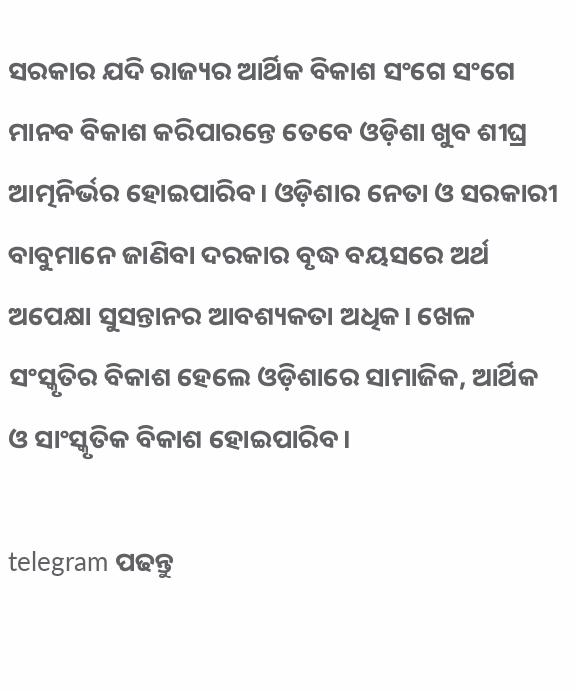ସରକାର ଯଦି ରାଜ୍ୟର ଆର୍ଥିକ ବିକାଶ ସଂଗେ ସଂଗେ ମାନବ ବିକାଶ କରିପାରନ୍ତେ ତେବେ ଓଡ଼ିଶା ଖୁବ ଶୀଘ୍ର ଆତ୍ମନିର୍ଭର ହୋଇପାରିବ। ଓଡ଼ିଶାର ନେତା ଓ ସରକାରୀ ବାବୁମାନେ ଜାଣିବା ଦରକାର ବୃଦ୍ଧ ବୟସରେ ଅର୍ଥ ଅପେକ୍ଷା ସୁସନ୍ତାନର ଆବଶ୍ୟକତା ଅଧିକ। ଖେଳ ସଂସ୍କୃତିର ବିକାଶ ହେଲେ ଓଡ଼ିଶାରେ ସାମାଜିକ, ଆର୍ଥିକ ଓ ସାଂସ୍କୃତିକ ବିକାଶ ହୋଇପାରିବ।

telegram ପଢନ୍ତୁ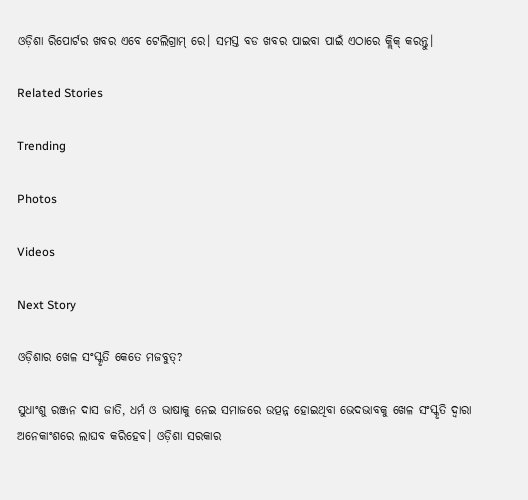ଓଡ଼ିଶା ରିପୋର୍ଟର ଖବର ଏବେ ଟେଲିଗ୍ରାମ୍ ରେ। ସମସ୍ତ ବଡ ଖବର ପାଇବା ପାଇଁ ଏଠାରେ କ୍ଲିକ୍ କରନ୍ତୁ।

Related Stories

Trending

Photos

Videos

Next Story

ଓଡ଼ିଶାର ଖେଳ ସଂସ୍କୃତି କେତେ ମଜବୁତ୍‌?

ସୁଧାଂଶୁ ରଞ୍ଜନ ଦାସ ଜାତି, ଧର୍ମ ଓ ଭାଷାକୁ ନେଇ ସମାଜରେ ଉତ୍ପନ୍ନ ହୋଇଥିବା ଭେଦଭାବକୁ ଖେଳ ସଂସ୍କୃତି ଦ୍ୱାରା ଅନେକାଂଶରେ ଲାଘବ କରିହେବ। ଓଡ଼ିଶା ସରକାର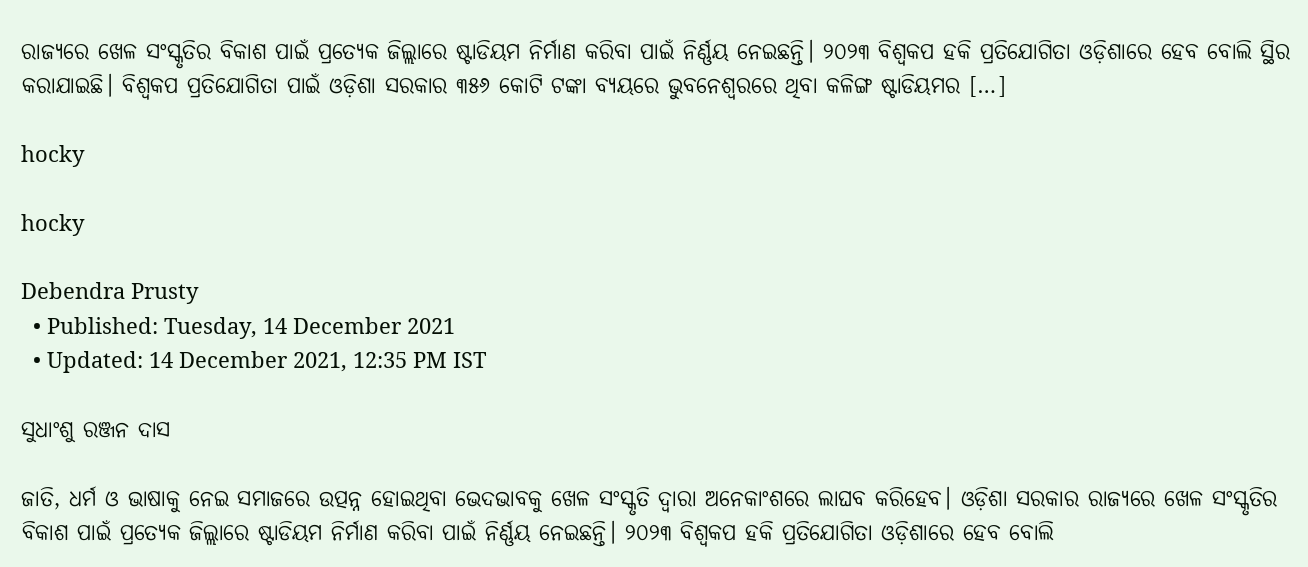ରାଜ୍ୟରେ ଖେଳ ସଂସ୍କୃତିର ବିକାଶ ପାଇଁ ପ୍ରତ୍ୟେକ ଜିଲ୍ଲାରେ ଷ୍ଟାଡିୟମ ନିର୍ମାଣ କରିବା ପାଇଁ ନିର୍ଣ୍ଣୟ ନେଇଛନ୍ତି। ୨୦୨୩ ବିଶ୍ୱକପ ହକି ପ୍ରତିଯୋଗିତା ଓଡ଼ିଶାରେ ହେବ ବୋଲି ସ୍ଥିର କରାଯାଇଛି। ବିଶ୍ୱକପ ପ୍ରତିଯୋଗିତା ପାଇଁ ଓଡ଼ିଶା ସରକାର ୩୫୬ କୋଟି ଟଙ୍କା ବ୍ୟୟରେ ଭୁବନେଶ୍ୱରରେ ଥିବା କଳିଙ୍ଗ ଷ୍ଟାଡିୟମର […]

hocky

hocky

Debendra Prusty
  • Published: Tuesday, 14 December 2021
  • Updated: 14 December 2021, 12:35 PM IST

ସୁଧାଂଶୁ ରଞ୍ଜନ ଦାସ

ଜାତି, ଧର୍ମ ଓ ଭାଷାକୁ ନେଇ ସମାଜରେ ଉତ୍ପନ୍ନ ହୋଇଥିବା ଭେଦଭାବକୁ ଖେଳ ସଂସ୍କୃତି ଦ୍ୱାରା ଅନେକାଂଶରେ ଲାଘବ କରିହେବ। ଓଡ଼ିଶା ସରକାର ରାଜ୍ୟରେ ଖେଳ ସଂସ୍କୃତିର ବିକାଶ ପାଇଁ ପ୍ରତ୍ୟେକ ଜିଲ୍ଲାରେ ଷ୍ଟାଡିୟମ ନିର୍ମାଣ କରିବା ପାଇଁ ନିର୍ଣ୍ଣୟ ନେଇଛନ୍ତି। ୨୦୨୩ ବିଶ୍ୱକପ ହକି ପ୍ରତିଯୋଗିତା ଓଡ଼ିଶାରେ ହେବ ବୋଲି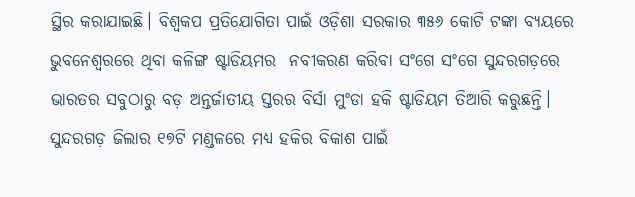ସ୍ଥିର କରାଯାଇଛି। ବିଶ୍ୱକପ ପ୍ରତିଯୋଗିତା ପାଇଁ ଓଡ଼ିଶା ସରକାର ୩୫୬ କୋଟି ଟଙ୍କା ବ୍ୟୟରେ ଭୁବନେଶ୍ୱରରେ ଥିବା କଳିଙ୍ଗ ଷ୍ଟାଡିୟମର  ନବୀକରଣ କରିବା ସଂଗେ ସଂଗେ ସୁନ୍ଦରଗଡ଼ରେ ଭାରତର ସବୁଠାରୁ ବଡ଼ ଅନ୍ତର୍ଜାତୀୟ ସ୍ତରର ବିର୍ସା ମୁଂଡା ହକି ଷ୍ଟାଡିୟମ ତିଆରି କରୁଛନ୍ତି। ସୁନ୍ଦରଗଡ଼ ଜିଲାର ୧୭ଟି ମଣ୍ଡଳରେ ମଧ୍ୟ ହକିର ବିକାଶ ପାଇଁ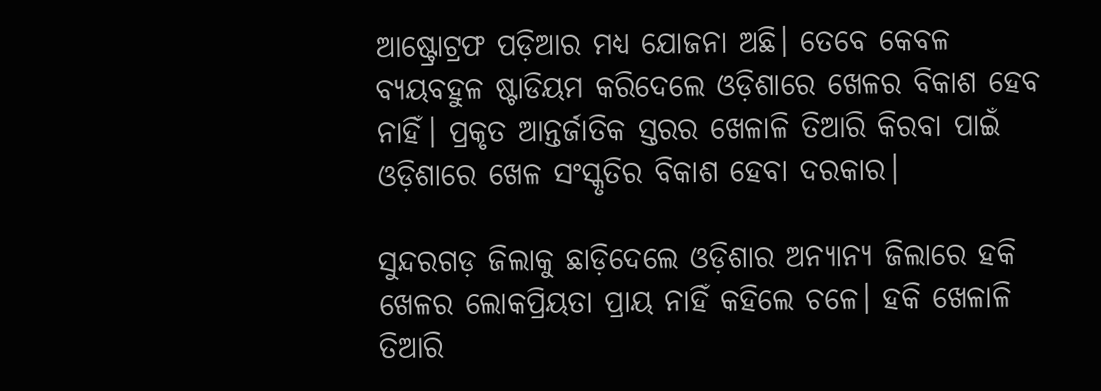ଆଷ୍ଟ୍ରୋଟ୍ରଫ ପଡ଼ିଆର ମଧ୍ୟ ଯୋଜନା ଅଛି। ତେବେ କେବଳ ବ୍ୟୟବହୁଳ ଷ୍ଟାଡିୟମ କରିଦେଲେ ଓଡ଼ିଶାରେ ଖେଳର ବିକାଶ ହେବ ନାହିଁ। ପ୍ରକୃତ ଆନ୍ତର୍ଜାତିକ ସ୍ତରର ଖେଳାଳି ତିଆରି କିରବା ପାଇଁ ଓଡ଼ିଶାରେ ଖେଳ ସଂସ୍କୃତିର ବିକାଶ ହେବା ଦରକାର।

ସୁନ୍ଦରଗଡ଼ ଜିଲାକୁ ଛାଡ଼ିଦେଲେ ଓଡ଼ିଶାର ଅନ୍ୟାନ୍ୟ ଜିଲାରେ ହକି ଖେଳର ଲୋକପ୍ରିୟତା ପ୍ରାୟ ନାହିଁ କହିଲେ ଚଳେ। ହକି ଖେଳାଳି ତିଆରି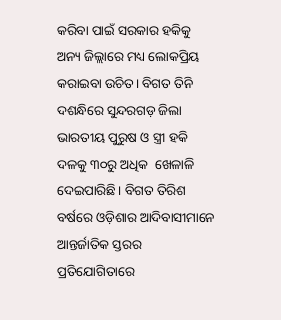କରିବା ପାଇଁ ସରକାର ହକିକୁ ଅନ୍ୟ ଜିଲ୍ଲାରେ ମଧ୍ୟ ଲୋକପ୍ରିୟ କରାଇବା ଉଚିତ। ବିଗତ ତିନି ଦଶନ୍ଧିରେ ସୁନ୍ଦରଗଡ଼ ଜିଲା ଭାରତୀୟ ପୁରୁଷ ଓ ସ୍ତ୍ରୀ ହକି ଦଳକୁ ୩୦ରୁ ଅଧିକ  ଖେଳାଳି ଦେଇପାରିଛି। ବିଗତ ତିରିଶ ବର୍ଷରେ ଓଡ଼ିଶାର ଆଦିବାସୀମାନେ ଆନ୍ତର୍ଜାତିକ ସ୍ତରର ପ୍ରତିଯୋଗିତାରେ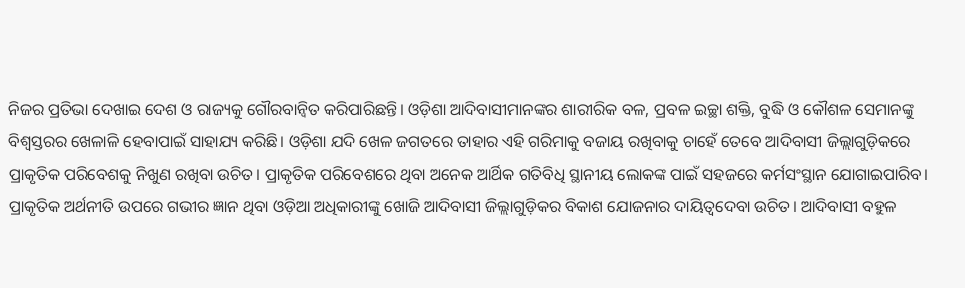ନିଜର ପ୍ରତିଭା ଦେଖାଇ ଦେଶ ଓ ରାଜ୍ୟକୁ ଗୌରବାନ୍ୱିତ କରିପାରିଛନ୍ତି। ଓଡ଼ିଶା ଆଦିବାସୀମାନଙ୍କର ଶାରୀରିକ ବଳ, ପ୍ରବଳ ଇଚ୍ଛା ଶକ୍ତି, ବୁଦ୍ଧି ଓ କୌଶଳ ସେମାନଙ୍କୁ ବିଶ୍ୱସ୍ତରର ଖେଳାଳି ହେବାପାଇଁ ସାହାଯ୍ୟ କରିଛି। ଓଡ଼ିଶା ଯଦି ଖେଳ ଜଗତରେ ତାହାର ଏହି ଗରିମାକୁ ବଜାୟ ରଖିବାକୁ ଚାହେଁ ତେବେ ଆଦିବାସୀ ଜିଲ୍ଲାଗୁଡ଼ିକରେ ପ୍ରାକୃତିକ ପରିବେଶକୁ ନିଖୁଣ ରଖିବା ଉଚିତ। ପ୍ରାକୃତିକ ପରିବେଶରେ ଥିବା ଅନେକ ଆର୍ଥିକ ଗତିବିଧି ସ୍ଥାନୀୟ ଲୋକଙ୍କ ପାଇଁ ସହଜରେ କର୍ମସଂସ୍ଥାନ ଯୋଗାଇପାରିବ। ପ୍ରାକୃତିକ ଅର୍ଥନୀତି ଉପରେ ଗଭୀର ଜ୍ଞାନ ଥିବା ଓଡ଼ିଆ ଅଧିକାରୀଙ୍କୁ ଖୋଜି ଆଦିବାସୀ ଜିଲ୍ଲାଗୁଡ଼ିକର ବିକାଶ ଯୋଜନାର ଦାୟିତ୍ୱଦେବା ଉଚିତ। ଆଦିବାସୀ ବହୁଳ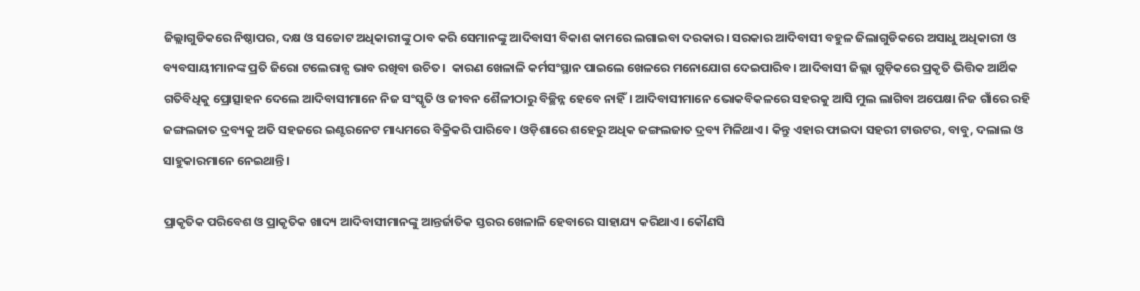ଜିଲ୍ଲାଗୁଡିକରେ ନିଷ୍ଠାପର, ଦକ୍ଷ ଓ ସଚ୍ଚୋଟ ଅଧିକାରୀଙ୍କୁ ଠାବ କରି ସେମାନଙ୍କୁ ଆଦିବାସୀ ବିକାଶ କାମରେ ଲଗାଇବା ଦରକାର। ସରକାର ଆଦିବାସୀ ବହୁଳ ଜିଲାଗୁଡିକରେ ଅସାଧୁ ଅଧିକାରୀ ଓ ବ୍ୟବସାୟୀମାନଙ୍କ ପ୍ରତି ଜିରୋ ଟଲେରାନ୍ସ ଭାବ ରଖିବା ଉଚିତ।  କାରଣ ଖେଳାଳି କର୍ମସଂସ୍ଥାନ ପାଇଲେ ଖେଳରେ ମନୋଯୋଗ ଦେଇପାରିବ। ଆଦିବାସୀ ଜିଲ୍ଲା ଗୁଡ଼ିକରେ ପ୍ରକୃତି ଭିତ୍ତିକ ଆର୍ଥିକ ଗତିବିଧିକୁ ପ୍ରୋତ୍ସାହନ ଦେଲେ ଆଦିବାସୀମାନେ ନିଜ ସଂସ୍କୃତି ଓ ଜୀବନ ଶୈଳୀଠାରୁ ବିଚ୍ଛିନ୍ନ ହେବେ ନାହିଁ। ଆଦିବାସୀମାନେ ଭୋକବିକଳରେ ସହରକୁ ଆସି ମୁଲ ଲାଗିବା ଅପେକ୍ଷା ନିଜ ଗାଁରେ ରହି ଜଙ୍ଗଲଜାତ ଦ୍ରବ୍ୟକୁ ଅତି ସହଜରେ ଇଣ୍ଟରନେଟ ମାଧ୍ୟମରେ ବିକ୍ରିକରି ପାରିବେ। ଓଡ଼ିଶାରେ ଶହେରୁ ଅଧିକ ଜଙ୍ଗଲଜାତ ଦ୍ରବ୍ୟ ମିଳିଥାଏ। କିନ୍ତୁ ଏହାର ଫାଇଦା ସହରୀ ଟାଉଟର, ବାବୁ, ଦଲାଲ ଓ ସାହୁକାରମାନେ ନେଇଥାନ୍ତି।

ପ୍ରାକୃତିକ ପରିବେଶ ଓ ପ୍ରାକୃତିକ ଖାଦ୍ୟ ଆଦିବାସୀମାନଙ୍କୁ ଆନ୍ତର୍ଜାତିକ ସ୍ତରର ଖେଳାଳି ହେବାରେ ସାହାଯ୍ୟ କରିଥାଏ। କୌଣସି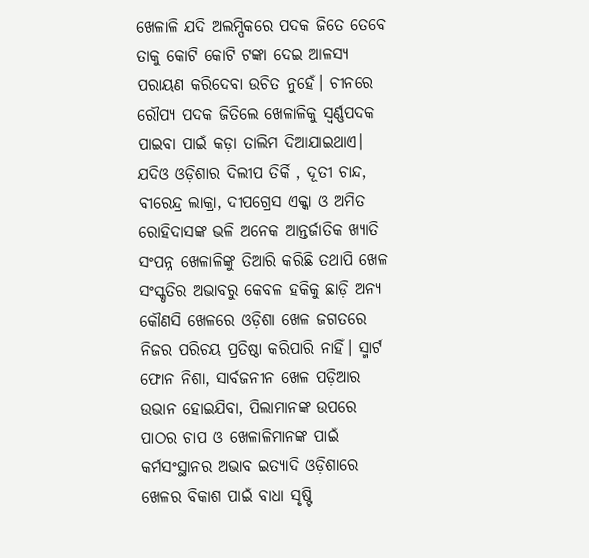ଖେଳାଳି ଯଦି ଅଲମ୍ପିକରେ ପଦକ ଜିତେ ତେବେ ତାକୁ କୋଟି କୋଟି ଟଙ୍କା ଦେଇ ଆଳସ୍ୟ ପରାୟଣ କରିଦେବା ଉଚିତ ନୁହେଁ। ଚୀନରେ ରୌପ୍ୟ ପଦକ ଜିତିଲେ ଖେଳାଳିକୁ ସ୍ଵର୍ଣ୍ଣପଦକ ପାଇବା ପାଇଁ କଡ଼ା ତାଲିମ ଦିଆଯାଇଥାଏ। ଯଦିଓ ଓଡ଼ିଶାର ଦିଲୀପ ତିର୍କି , ଦୂତୀ ଚାନ୍ଦ, ବୀରେନ୍ଦ୍ର ଲାକ୍ରା, ଦୀପଗ୍ରେସ ଏକ୍କା ଓ ଅମିତ ରୋହିଦାସଙ୍କ ଭଳି ଅନେକ ଆନ୍ତର୍ଜାତିକ ଖ୍ୟାତି ସଂପନ୍ନ ଖେଳାଳିଙ୍କୁ ତିଆରି କରିଛି ତଥାପି ଖେଳ ସଂସ୍କୃତିର ଅଭାବରୁ କେବଳ ହକିକୁ ଛାଡ଼ି ଅନ୍ୟ କୌଣସି ଖେଳରେ ଓଡ଼ିଶା ଖେଳ ଜଗତରେ ନିଜର ପରିଚୟ ପ୍ରତିଷ୍ଠା କରିପାରି ନାହିଁ। ସ୍ମାର୍ଟ ଫୋନ ନିଶା, ସାର୍ବଜନୀନ ଖେଳ ପଡ଼ିଆର ଉଭାନ ହୋଇଯିବା, ପିଲାମାନଙ୍କ ଉପରେ ପାଠର ଚାପ ଓ ଖେଳାଳିମାନଙ୍କ ପାଇଁ କର୍ମସଂସ୍ଥାନର ଅଭାବ ଇତ୍ୟାଦି ଓଡ଼ିଶାରେ ଖେଳର ବିକାଶ ପାଇଁ ବାଧା ସୃଷ୍ଟି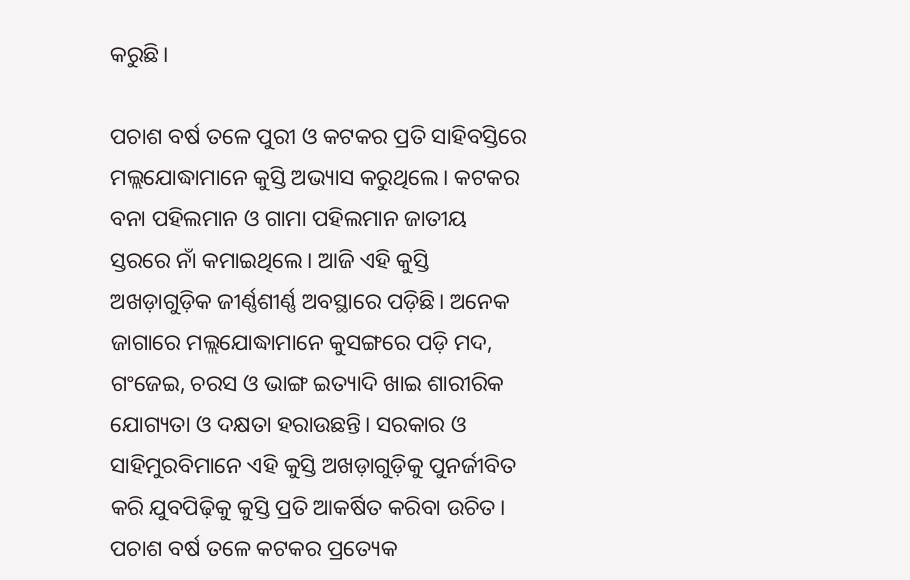କରୁଛି।

ପଚାଶ ବର୍ଷ ତଳେ ପୁରୀ ଓ କଟକର ପ୍ରତି ସାହିବସ୍ତିରେ ମଲ୍ଲଯୋଦ୍ଧାମାନେ କୁସ୍ତି ଅଭ୍ୟାସ କରୁଥିଲେ। କଟକର ବନା ପହିଲମାନ ଓ ଗାମା ପହିଲମାନ ଜାତୀୟ ସ୍ତରରେ ନାଁ କମାଇଥିଲେ। ଆଜି ଏହି କୁସ୍ତି ଅଖଡ଼ାଗୁଡ଼ିକ ଜୀର୍ଣ୍ଣଶୀର୍ଣ୍ଣ ଅବସ୍ଥାରେ ପଡ଼ିଛି। ଅନେକ ଜାଗାରେ ମଲ୍ଲଯୋଦ୍ଧାମାନେ କୁସଙ୍ଗରେ ପଡ଼ି ମଦ, ଗଂଜେଇ, ଚରସ ଓ ଭାଙ୍ଗ ଇତ୍ୟାଦି ଖାଇ ଶାରୀରିକ ଯୋଗ୍ୟତା ଓ ଦକ୍ଷତା ହରାଉଛନ୍ତି। ସରକାର ଓ ସାହିମୁରବିମାନେ ଏହି କୁସ୍ତି ଅଖଡ଼ାଗୁଡ଼ିକୁ ପୁନର୍ଜୀବିତ କରି ଯୁବପିଢ଼ିକୁ କୁସ୍ତି ପ୍ରତି ଆକର୍ଷିତ କରିବା ଉଚିତ। ପଚାଶ ବର୍ଷ ତଳେ କଟକର ପ୍ରତ୍ୟେକ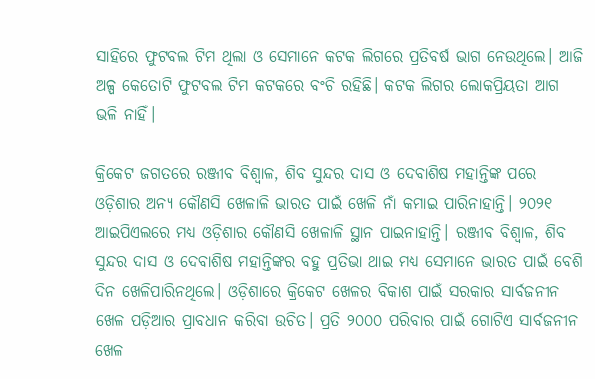ସାହିରେ ଫୁଟବଲ ଟିମ ଥିଲା ଓ ସେମାନେ କଟକ ଲିଗରେ ପ୍ରତିବର୍ଷ ଭାଗ ନେଉଥିଲେ। ଆଜି ଅଳ୍ପ କେତୋଟି ଫୁଟବଲ ଟିମ କଟକରେ ବଂଚି ରହିଛି। କଟକ ଲିଗର ଲୋକପ୍ରିୟତା ଆଗ ଭଳି ନାହିଁ।

କ୍ରିକେଟ ଜଗତରେ ରଞ୍ଜୀବ ବିଶ୍ୱାଳ, ଶିବ ସୁନ୍ଦର ଦାସ ଓ ଦେବାଶିଷ ମହାନ୍ତିଙ୍କ ପରେ ଓଡ଼ିଶାର ଅନ୍ୟ କୌଣସି ଖେଳାଳି ଭାରତ ପାଇଁ ଖେଳି ନାଁ କମାଇ ପାରିନାହାନ୍ତି। ୨୦୨୧ ଆଇପିଏଲରେ ମଧ୍ୟ ଓଡ଼ିଶାର କୌଣସି ଖେଳାଳି ସ୍ଥାନ ପାଇନାହାନ୍ତି। ରଞ୍ଜୀବ ବିଶ୍ୱାଳ, ଶିବ ସୁନ୍ଦର ଦାସ ଓ ଦେବାଶିଷ ମହାନ୍ତିଙ୍କର ବହୁ ପ୍ରତିଭା ଥାଇ ମଧ୍ୟ ସେମାନେ ଭାରତ ପାଇଁ ବେଶି ଦିନ ଖେଳିପାରିନଥିଲେ। ଓଡ଼ିଶାରେ କ୍ରିକେଟ ଖେଳର ବିକାଶ ପାଇଁ ସରକାର ସାର୍ବଜନୀନ ଖେଳ ପଡ଼ିଆର ପ୍ରାବଧାନ କରିବା ଉଚିତ। ପ୍ରତି ୨୦୦୦ ପରିବାର ପାଇଁ ଗୋଟିଏ ସାର୍ବଜନୀନ ଖେଳ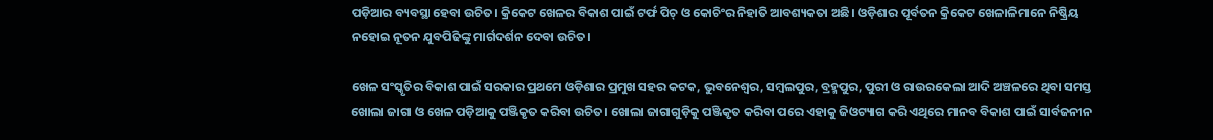ପଡ଼ିଆର ବ୍ୟବସ୍ଥା ହେବା ଉଚିତ। କ୍ରିକେଟ ଖେଳର ବିକାଶ ପାଇଁ ଟର୍ଫ ପିଚ୍‌ ଓ କୋଚିଂର ନିହାତି ଆବଶ୍ୟକତା ଅଛି। ଓଡ଼ିଶାର ପୂର୍ବତନ କ୍ରିକେଟ ଖେଳାଳିମାନେ ନିଷ୍କ୍ରିୟ ନହୋଇ ନୂତନ ଯୁବପିଢିଙ୍କୁ ମାର୍ଗଦର୍ଶନ ଦେବା ଉଚିତ।

ଖେଳ ସଂସ୍କୃତିର ବିକାଶ ପାଇଁ ସରକାର ପ୍ରଥମେ ଓଡ଼ିଶାର ପ୍ରମୁଖ ସହର କଟକ, ଭୁବନେଶ୍ୱର, ସମ୍ବଲପୁର, ବ୍ରହ୍ମପୁର, ପୁରୀ ଓ ରାଉରକେଲା ଆଦି ଅଞ୍ଚଳରେ ଥିବା ସମସ୍ତ ଖୋଲା ଜାଗା ଓ ଖେଳ ପଡ଼ିଆକୁ ପଞ୍ଜିକୃତ କରିବା ଉଚିତ। ଖୋଲା ଜାଗାଗୁଡ଼ିକୁ ପଞ୍ଜିକୃତ କରିବା ପରେ ଏହାକୁ ଜିଓଟ୍ୟାଗ କରି ଏଥିରେ ମାନବ ବିକାଶ ପାଇଁ ସାର୍ବଜନୀନ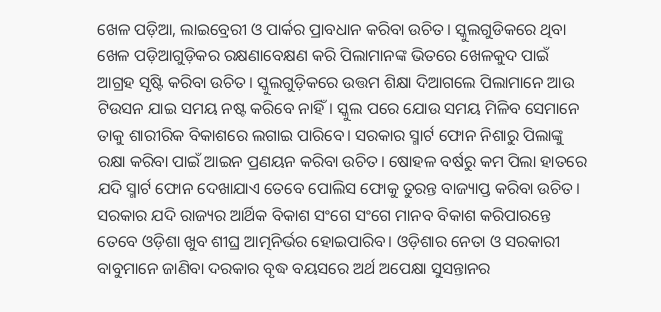ଖେଳ ପଡ଼ିଆ, ଲାଇବ୍ରେରୀ ଓ ପାର୍କର ପ୍ରାବଧାନ କରିବା ଉଚିତ। ସ୍କୁଲଗୁଡିକରେ ଥିବା ଖେଳ ପଡ଼ିଆଗୁଡ଼ିକର ରକ୍ଷଣାବେକ୍ଷଣ କରି ପିଲାମାନଙ୍କ ଭିତରେ ଖେଳକୁଦ ପାଇଁ ଆଗ୍ରହ ସୃଷ୍ଟି କରିବା ଉଚିତ। ସ୍କୁଲଗୁଡ଼ିକରେ ଉତ୍ତମ ଶିକ୍ଷା ଦିଆଗଲେ ପିଲାମାନେ ଆଉ ଟିଉସନ ଯାଇ ସମୟ ନଷ୍ଟ କରିବେ ନାହିଁ। ସ୍କୁଲ ପରେ ଯୋଉ ସମୟ ମିଳିବ ସେମାନେ ତାକୁ ଶାରୀରିକ ବିକାଶରେ ଲଗାଇ ପାରିବେ। ସରକାର ସ୍ମାର୍ଟ ଫୋନ ନିଶାରୁ ପିଲାଙ୍କୁ ରକ୍ଷା କରିବା ପାଇଁ ଆଇନ ପ୍ରଣୟନ କରିବା ଉଚିତ। ଷୋହଳ ବର୍ଷରୁ କମ ପିଲା ହାତରେ ଯଦି ସ୍ମାର୍ଟ ଫୋନ ଦେଖାଯାଏ ତେବେ ପୋଲିସ ଫୋକୁ ତୁରନ୍ତ ବାଜ୍ୟାପ୍ତ କରିବା ଉଚିତ। ସରକାର ଯଦି ରାଜ୍ୟର ଆର୍ଥିକ ବିକାଶ ସଂଗେ ସଂଗେ ମାନବ ବିକାଶ କରିପାରନ୍ତେ ତେବେ ଓଡ଼ିଶା ଖୁବ ଶୀଘ୍ର ଆତ୍ମନିର୍ଭର ହୋଇପାରିବ। ଓଡ଼ିଶାର ନେତା ଓ ସରକାରୀ ବାବୁମାନେ ଜାଣିବା ଦରକାର ବୃଦ୍ଧ ବୟସରେ ଅର୍ଥ ଅପେକ୍ଷା ସୁସନ୍ତାନର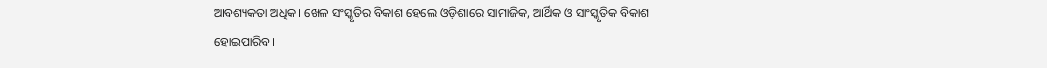ଆବଶ୍ୟକତା ଅଧିକ। ଖେଳ ସଂସ୍କୃତିର ବିକାଶ ହେଲେ ଓଡ଼ିଶାରେ ସାମାଜିକ, ଆର୍ଥିକ ଓ ସାଂସ୍କୃତିକ ବିକାଶ ହୋଇପାରିବ।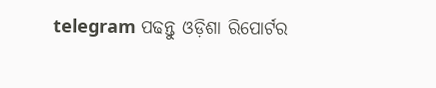telegram ପଢନ୍ତୁ ଓଡ଼ିଶା ରିପୋର୍ଟର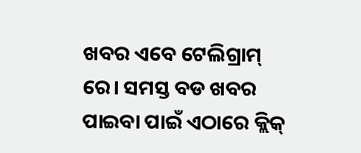ଖବର ଏବେ ଟେଲିଗ୍ରାମ୍ ରେ। ସମସ୍ତ ବଡ ଖବର ପାଇବା ପାଇଁ ଏଠାରେ କ୍ଲିକ୍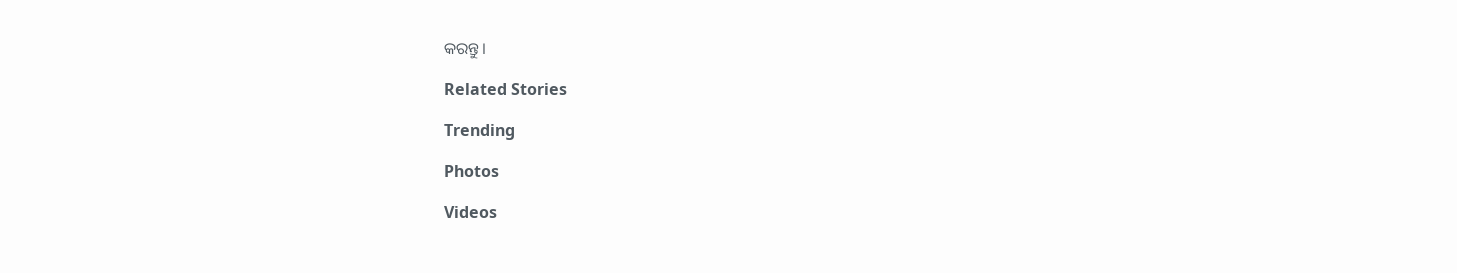କରନ୍ତୁ।

Related Stories

Trending

Photos

Videos